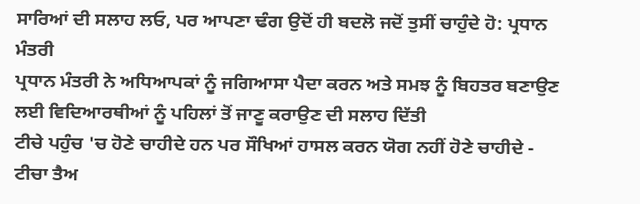ਸਾਰਿਆਂ ਦੀ ਸਲਾਹ ਲਓ, ਪਰ ਆਪਣਾ ਢੰਗ ਉਦੋਂ ਹੀ ਬਦਲੋ ਜਦੋਂ ਤੁਸੀਂ ਚਾਹੁੰਦੇ ਹੋ: ਪ੍ਰਧਾਨ ਮੰਤਰੀ
ਪ੍ਰਧਾਨ ਮੰਤਰੀ ਨੇ ਅਧਿਆਪਕਾਂ ਨੂੰ ਜਗਿਆਸਾ ਪੈਦਾ ਕਰਨ ਅਤੇ ਸਮਝ ਨੂੰ ਬਿਹਤਰ ਬਣਾਉਣ ਲਈ ਵਿਦਿਆਰਥੀਆਂ ਨੂੰ ਪਹਿਲਾਂ ਤੋਂ ਜਾਣੂ ਕਰਾਉਣ ਦੀ ਸਲਾਹ ਦਿੱਤੀ
ਟੀਚੇ ਪਹੁੰਚ 'ਚ ਹੋਣੇ ਚਾਹੀਦੇ ਹਨ ਪਰ ਸੌਖਿਆਂ ਹਾਸਲ ਕਰਨ ਯੋਗ ਨਹੀਂ ਹੋਣੇ ਚਾਹੀਦੇ - ਟੀਚਾ ਤੈਅ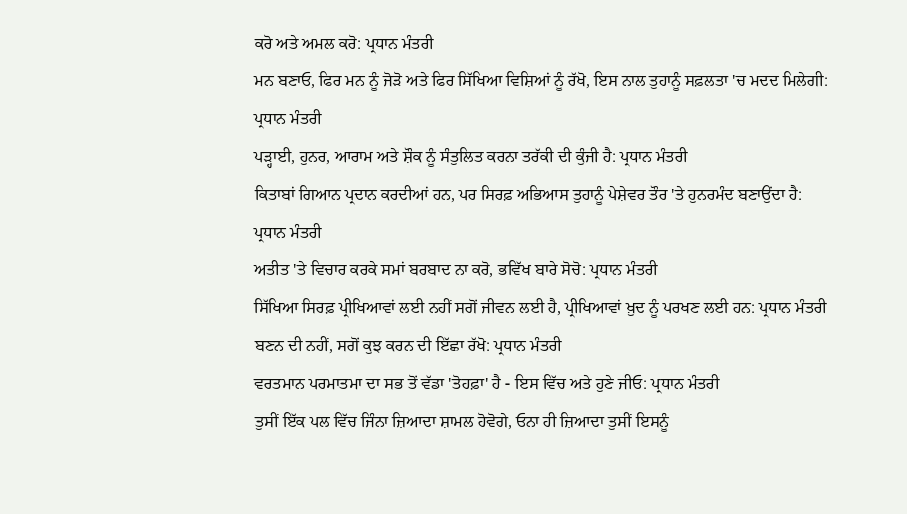ਕਰੋ ਅਤੇ ਅਮਲ ਕਰੋ: ਪ੍ਰਧਾਨ ਮੰਤਰੀ
ਮਨ ਬਣਾਓ, ਫਿਰ ਮਨ ਨੂੰ ਜੋੜੋ ਅਤੇ ਫਿਰ ਸਿੱਖਿਆ ਵਿਸ਼ਿਆਂ ਨੂੰ ਰੱਖੋ, ਇਸ ਨਾਲ ਤੁਹਾਨੂੰ ਸਫ਼ਲਤਾ 'ਚ ਮਦਦ ਮਿਲੇਗੀ: ਪ੍ਰਧਾਨ ਮੰਤਰੀ
ਪੜ੍ਹਾਈ, ਹੁਨਰ, ਆਰਾਮ ਅਤੇ ਸ਼ੌਕ ਨੂੰ ਸੰਤੁਲਿਤ ਕਰਨਾ ਤਰੱਕੀ ਦੀ ਕੁੰਜੀ ਹੈ: ਪ੍ਰਧਾਨ ਮੰਤਰੀ
ਕਿਤਾਬਾਂ ਗਿਆਨ ਪ੍ਰਦਾਨ ਕਰਦੀਆਂ ਹਨ, ਪਰ ਸਿਰਫ਼ ਅਭਿਆਸ ਤੁਹਾਨੂੰ ਪੇਸ਼ੇਵਰ ਤੌਰ 'ਤੇ ਹੁਨਰਮੰਦ ਬਣਾਉਂਦਾ ਹੈ: ਪ੍ਰਧਾਨ ਮੰਤਰੀ
ਅਤੀਤ 'ਤੇ ਵਿਚਾਰ ਕਰਕੇ ਸਮਾਂ ਬਰਬਾਦ ਨਾ ਕਰੋ, ਭਵਿੱਖ ਬਾਰੇ ਸੋਚੋ: ਪ੍ਰਧਾਨ ਮੰਤਰੀ
ਸਿੱਖਿਆ ਸਿਰਫ਼ ਪ੍ਰੀਖਿਆਵਾਂ ਲਈ ਨਹੀਂ ਸਗੋਂ ਜੀਵਨ ਲਈ ਹੈ, ਪ੍ਰੀਖਿਆਵਾਂ ਖ਼ੁਦ ਨੂੰ ਪਰਖਣ ਲਈ ਹਨ: ਪ੍ਰਧਾਨ ਮੰਤਰੀ
ਬਣਨ ਦੀ ਨਹੀਂ, ਸਗੋਂ ਕੁਝ ਕਰਨ ਦੀ ਇੱਛਾ ਰੱਖੋ: ਪ੍ਰਧਾਨ ਮੰਤਰੀ
ਵਰਤਮਾਨ ਪਰਮਾਤਮਾ ਦਾ ਸਭ ਤੋਂ ਵੱਡਾ 'ਤੋਹਫ਼ਾ' ਹੈ - ਇਸ ਵਿੱਚ ਅਤੇ ਹੁਣੇ ਜੀਓ: ਪ੍ਰਧਾਨ ਮੰਤਰੀ
ਤੁਸੀਂ ਇੱਕ ਪਲ ਵਿੱਚ ਜਿੰਨਾ ਜ਼ਿਆਦਾ ਸ਼ਾਮਲ ਹੋਵੋਗੇ, ਓਨਾ ਹੀ ਜ਼ਿਆਦਾ ਤੁਸੀਂ ਇਸਨੂੰ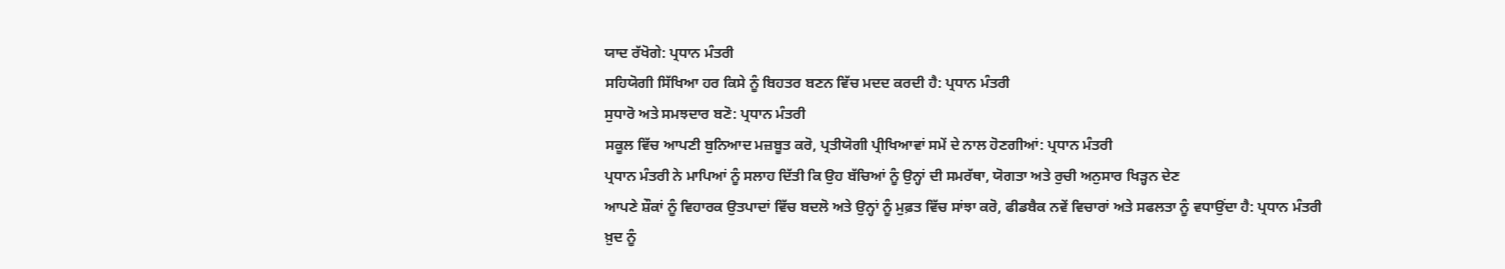ਯਾਦ ਰੱਖੋਗੇ: ਪ੍ਰਧਾਨ ਮੰਤਰੀ
ਸਹਿਯੋਗੀ ਸਿੱਖਿਆ ਹਰ ਕਿਸੇ ਨੂੰ ਬਿਹਤਰ ਬਣਨ ਵਿੱਚ ਮਦਦ ਕਰਦੀ ਹੈ: ਪ੍ਰਧਾਨ ਮੰਤਰੀ
ਸੁਧਾਰੋ ਅਤੇ ਸਮਝਦਾਰ ਬਣੋ: ਪ੍ਰਧਾਨ ਮੰਤਰੀ
ਸਕੂਲ ਵਿੱਚ ਆਪਣੀ ਬੁਨਿਆਦ ਮਜ਼ਬੂਤ ਕਰੋ, ਪ੍ਰਤੀਯੋਗੀ ਪ੍ਰੀਖਿਆਵਾਂ ਸਮੇਂ ਦੇ ਨਾਲ ਹੋਣਗੀਆਂ: ਪ੍ਰਧਾਨ ਮੰਤਰੀ
ਪ੍ਰਧਾਨ ਮੰਤਰੀ ਨੇ ਮਾਪਿਆਂ ਨੂੰ ਸਲਾਹ ਦਿੱਤੀ ਕਿ ਉਹ ਬੱਚਿਆਂ ਨੂੰ ਉਨ੍ਹਾਂ ਦੀ ਸਮਰੱਥਾ, ਯੋਗਤਾ ਅਤੇ ਰੁਚੀ ਅਨੁਸਾਰ ਖਿੜ੍ਹਨ ਦੇਣ
ਆਪਣੇ ਸ਼ੌਕਾਂ ਨੂੰ ਵਿਹਾਰਕ ਉਤਪਾਦਾਂ ਵਿੱਚ ਬਦਲੋ ਅਤੇ ਉਨ੍ਹਾਂ ਨੂੰ ਮੁਫ਼ਤ ਵਿੱਚ ਸਾਂਝਾ ਕਰੋ, ਫੀਡਬੈਕ ਨਵੇਂ ਵਿਚਾਰਾਂ ਅਤੇ ਸਫਲਤਾ ਨੂੰ ਵਧਾਉਂਦਾ ਹੈ: ਪ੍ਰਧਾਨ ਮੰਤਰੀ
ਖ਼ੁਦ ਨੂੰ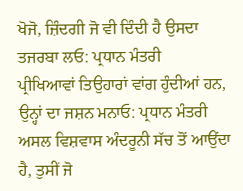ਖੋਜੋ, ਜ਼ਿੰਦਗੀ ਜੋ ਵੀ ਦਿੰਦੀ ਹੈ ਉਸਦਾ ਤਜਰਬਾ ਲਓ: ਪ੍ਰਧਾਨ ਮੰਤਰੀ
ਪ੍ਰੀਖਿਆਵਾਂ ਤਿਉਹਾਰਾਂ ਵਾਂਗ ਹੁੰਦੀਆਂ ਹਨ, ਉਨ੍ਹਾਂ ਦਾ ਜਸ਼ਨ ਮਨਾਓ: ਪ੍ਰਧਾਨ ਮੰਤਰੀ
ਅਸਲ ਵਿਸ਼ਵਾਸ ਅੰਦਰੂਨੀ ਸੱਚ ਤੋਂ ਆਉਂਦਾ ਹੈ, ਤੁਸੀਂ ਜੋ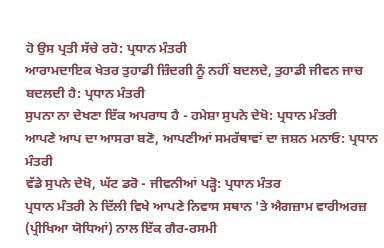ਹੋ ਉਸ ਪ੍ਰਤੀ ਸੱਚੇ ਰਹੋ: ਪ੍ਰਧਾਨ ਮੰਤਰੀ
ਆਰਾਮਦਾਇਕ ਖੇਤਰ ਤੁਹਾਡੀ ਜ਼ਿੰਦਗੀ ਨੂੰ ਨਹੀਂ ਬਦਲਦੇ, ਤੁਹਾਡੀ ਜੀਵਨ ਜਾਚ ਬਦਲਦੀ ਹੈ: ਪ੍ਰਧਾਨ ਮੰਤਰੀ
ਸੁਪਨਾ ਨਾ ਦੇਖਣਾ ਇੱਕ ਅਪਰਾਧ ਹੈ - ਹਮੇਸ਼ਾ ਸੁਪਨੇ ਦੇਖੋ: ਪ੍ਰਧਾਨ ਮੰਤਰੀ
ਆਪਣੇ ਆਪ ਦਾ ਆਸਰਾ ਬਣੋ, ਆਪਣੀਆਂ ਸਮਰੱਥਾਵਾਂ ਦਾ ਜਸ਼ਨ ਮਨਾਓ: ਪ੍ਰਧਾਨ ਮੰਤਰੀ
ਵੱਡੇ ਸੁਪਨੇ ਦੇਖੋ, ਘੱਟ ਡਰੋ - ਜੀਵਨੀਆਂ ਪੜ੍ਹੋ: ਪ੍ਰਧਾਨ ਮੰਤਰ
ਪ੍ਰਧਾਨ ਮੰਤਰੀ ਨੇ ਦਿੱਲੀ ਵਿਖੇ ਆਪਣੇ ਨਿਵਾਸ ਸਥਾਨ 'ਤੇ ਐਗਜ਼ਾਮ ਵਾਰੀਅਰਜ਼ (ਪ੍ਰੀਖਿਆ ਯੋਧਿਆਂ) ਨਾਲ ਇੱਕ ਗੈਰ-ਰਸਮੀ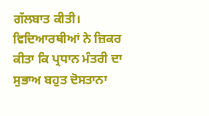ਗੱਲਬਾਤ ਕੀਤੀ।
ਵਿਦਿਆਰਥੀਆਂ ਨੇ ਜ਼ਿਕਰ ਕੀਤਾ ਕਿ ਪ੍ਰਧਾਨ ਮੰਤਰੀ ਦਾ ਸੁਭਾਅ ਬਹੁਤ ਦੋਸਤਾਨਾ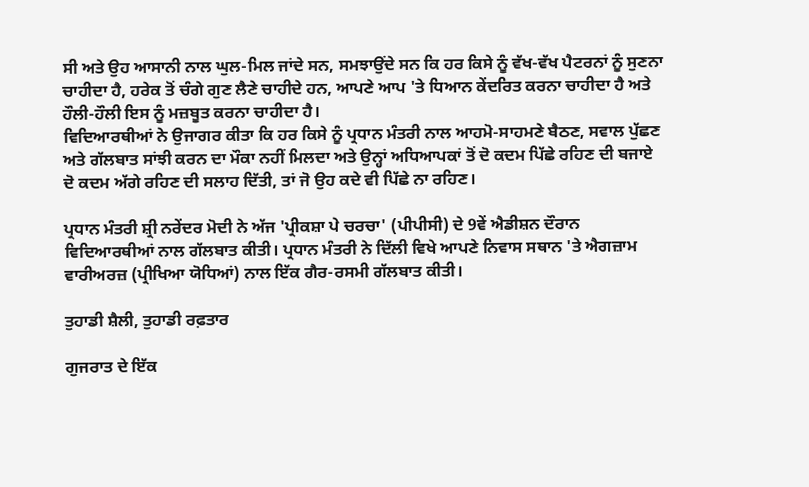ਸੀ ਅਤੇ ਉਹ ਆਸਾਨੀ ਨਾਲ ਘੁਲ-ਮਿਲ ਜਾਂਦੇ ਸਨ, ਸਮਝਾਉਂਦੇ ਸਨ ਕਿ ਹਰ ਕਿਸੇ ਨੂੰ ਵੱਖ-ਵੱਖ ਪੈਟਰਨਾਂ ਨੂੰ ਸੁਣਨਾ ਚਾਹੀਦਾ ਹੈ, ਹਰੇਕ ਤੋਂ ਚੰਗੇ ਗੁਣ ਲੈਣੇ ਚਾਹੀਦੇ ਹਨ, ਆਪਣੇ ਆਪ 'ਤੇ ਧਿਆਨ ਕੇਂਦਰਿਤ ਕਰਨਾ ਚਾਹੀਦਾ ਹੈ ਅਤੇ ਹੌਲੀ-ਹੌਲੀ ਇਸ ਨੂੰ ਮਜ਼ਬੂਤ ਕਰਨਾ ਚਾਹੀਦਾ ਹੈ।
ਵਿਦਿਆਰਥੀਆਂ ਨੇ ਉਜਾਗਰ ਕੀਤਾ ਕਿ ਹਰ ਕਿਸੇ ਨੂੰ ਪ੍ਰਧਾਨ ਮੰਤਰੀ ਨਾਲ ਆਹਮੋ-ਸਾਹਮਣੇ ਬੈਠਣ, ਸਵਾਲ ਪੁੱਛਣ ਅਤੇ ਗੱਲਬਾਤ ਸਾਂਝੀ ਕਰਨ ਦਾ ਮੌਕਾ ਨਹੀਂ ਮਿਲਦਾ ਅਤੇ ਉਨ੍ਹਾਂ ਅਧਿਆਪਕਾਂ ਤੋਂ ਦੋ ਕਦਮ ਪਿੱਛੇ ਰਹਿਣ ਦੀ ਬਜਾਏ ਦੋ ਕਦਮ ਅੱਗੇ ਰਹਿਣ ਦੀ ਸਲਾਹ ਦਿੱਤੀ, ਤਾਂ ਜੋ ਉਹ ਕਦੇ ਵੀ ਪਿੱਛੇ ਨਾ ਰਹਿਣ।

ਪ੍ਰਧਾਨ ਮੰਤਰੀ ਸ਼੍ਰੀ ਨਰੇਂਦਰ ਮੋਦੀ ਨੇ ਅੱਜ 'ਪ੍ਰੀਕਸ਼ਾ ਪੇ ਚਰਚਾ' (ਪੀਪੀਸੀ) ਦੇ 9ਵੇਂ ਐਡੀਸ਼ਨ ਦੌਰਾਨ ਵਿਦਿਆਰਥੀਆਂ ਨਾਲ ਗੱਲਬਾਤ ਕੀਤੀ। ਪ੍ਰਧਾਨ ਮੰਤਰੀ ਨੇ ਦਿੱਲੀ ਵਿਖੇ ਆਪਣੇ ਨਿਵਾਸ ਸਥਾਨ 'ਤੇ ਐਗਜ਼ਾਮ ਵਾਰੀਅਰਜ਼ (ਪ੍ਰੀਖਿਆ ਯੋਧਿਆਂ) ਨਾਲ ਇੱਕ ਗੈਰ-ਰਸਮੀ ਗੱਲਬਾਤ ਕੀਤੀ।

ਤੁਹਾਡੀ ਸ਼ੈਲੀ, ਤੁਹਾਡੀ ਰਫ਼ਤਾਰ

ਗੁਜਰਾਤ ਦੇ ਇੱਕ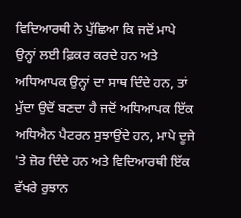ਵਿਦਿਆਰਥੀ ਨੇ ਪੁੱਛਿਆ ਕਿ ਜਦੋਂ ਮਾਪੇ ਉਨ੍ਹਾਂ ਲਈ ਫ਼ਿਕਰ ਕਰਦੇ ਹਨ ਅਤੇ ਅਧਿਆਪਕ ਉਨ੍ਹਾਂ ਦਾ ਸਾਥ ਦਿੰਦੇ ਹਨ, ਤਾਂ ਮੁੱਦਾ ਉਦੋਂ ਬਣਦਾ ਹੈ ਜਦੋਂ ਅਧਿਆਪਕ ਇੱਕ ਅਧਿਐਨ ਪੈਟਰਨ ਸੁਝਾਉਂਦੇ ਹਨ, ਮਾਪੇ ਦੂਜੇ 'ਤੇ ਜ਼ੋਰ ਦਿੰਦੇ ਹਨ ਅਤੇ ਵਿਦਿਆਰਥੀ ਇੱਕ ਵੱਖਰੇ ਰੁਝਾਨ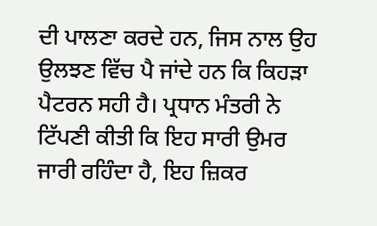ਦੀ ਪਾਲਣਾ ਕਰਦੇ ਹਨ, ਜਿਸ ਨਾਲ ਉਹ ਉਲਝਣ ਵਿੱਚ ਪੈ ਜਾਂਦੇ ਹਨ ਕਿ ਕਿਹੜਾ ਪੈਟਰਨ ਸਹੀ ਹੈ। ਪ੍ਰਧਾਨ ਮੰਤਰੀ ਨੇ ਟਿੱਪਣੀ ਕੀਤੀ ਕਿ ਇਹ ਸਾਰੀ ਉਮਰ ਜਾਰੀ ਰਹਿੰਦਾ ਹੈ, ਇਹ ਜ਼ਿਕਰ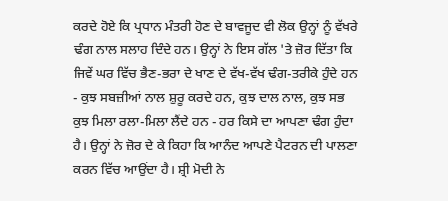ਕਰਦੇ ਹੋਏ ਕਿ ਪ੍ਰਧਾਨ ਮੰਤਰੀ ਹੋਣ ਦੇ ਬਾਵਜੂਦ ਵੀ ਲੋਕ ਉਨ੍ਹਾਂ ਨੂੰ ਵੱਖਰੇ ਢੰਗ ਨਾਲ ਸਲਾਹ ਦਿੰਦੇ ਹਨ। ਉਨ੍ਹਾਂ ਨੇ ਇਸ ਗੱਲ 'ਤੇ ਜ਼ੋਰ ਦਿੱਤਾ ਕਿ ਜਿਵੇਂ ਘਰ ਵਿੱਚ ਭੈਣ-ਭਰਾ ਦੇ ਖਾਣ ਦੇ ਵੱਖ-ਵੱਖ ਢੰਗ-ਤਰੀਕੇ ਹੁੰਦੇ ਹਨ - ਕੁਝ ਸਬਜ਼ੀਆਂ ਨਾਲ ਸ਼ੁਰੂ ਕਰਦੇ ਹਨ, ਕੁਝ ਦਾਲ ਨਾਲ, ਕੁਝ ਸਭ ਕੁਝ ਮਿਲਾ ਰਲਾ-ਮਿਲਾ ਲੈਂਦੇ ਹਨ - ਹਰ ਕਿਸੇ ਦਾ ਆਪਣਾ ਢੰਗ ਹੁੰਦਾ ਹੈ। ਉਨ੍ਹਾਂ ਨੇ ਜ਼ੋਰ ਦੇ ਕੇ ਕਿਹਾ ਕਿ ਆਨੰਦ ਆਪਣੇ ਪੈਟਰਨ ਦੀ ਪਾਲਣਾ ਕਰਨ ਵਿੱਚ ਆਉਂਦਾ ਹੈ। ਸ਼੍ਰੀ ਮੋਦੀ ਨੇ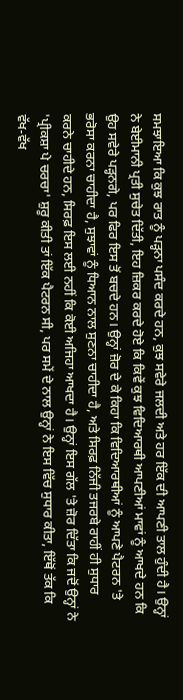ਸਮਝਾਇਆ ਕਿ ਕੁਝ ਰਾਤ ਨੂੰ ਪੜ੍ਹਨਾ ਪਸੰਦ ਕਰਦੇ ਹਨ, ਕੁਝ ਸਵੇਰੇ ਜਲਦੀ ਅਤੇ ਹਰ ਇੱਕ ਦੀ ਆਪਣੀ ਤਾਲ ਹੁੰਦੀ ਹੈ। ਉਨ੍ਹਾਂ ਨੇ ਬੇਈਮਾਨੀ ਪ੍ਰਤੀ ਸੁਚੇਤ ਦਿੱਤੀ, ਇਹ ਜ਼ਿਕਰ ਕਰਦੇ ਹੋਏ ਕਿ ਕਿਵੇਂ ਕੁਝ ਵਿਦਿਆਰਥੀ ਆਪਣੀਆਂ ਮਾਵਾਂ ਨੂੰ ਆਖਦੇ ਹਨ ਕਿ ਉਹ ਸਵੇਰੇ ਪੜ੍ਹਨਗੇ, ਪਰ ਫਿਰ ਇਸ ਤੋਂ ਬਚਦੇ ਹਨ। ਉਨ੍ਹਾਂ ਜ਼ੋਰ ਦੇ ਕੇ ਕਿਹਾ ਕਿ ਵਿਦਿਆਰਥੀਆਂ ਨੂੰ ਆਪਣੇ ਪੈਟਰਨ 'ਤੇ ਭਰੋਸਾ ਕਰਨਾ ਚਾਹੀਦਾ ਹੈ, ਸੁਝਾਵਾਂ ਨੂੰ ਧਿਆਨ ਨਾਲ ਸੁਣਨਾ ਚਾਹੀਦਾ ਹੈ, ਅਤੇ ਸਿਰਫ਼ ਨਿੱਜੀ ਤਜਰਬੇ ਰਾਹੀਂ ਹੀ ਸੁਧਾਰ ਕਰਨੇ ਚਾਹੀਦੇ ਹਨ, ਸਿਰਫ਼ ਇਸ ਲਈ ਨਹੀਂ ਕਿ ਕੋਈ ਅਜਿਹਾ ਆਖਦਾ ਹੈ। ਉਨ੍ਹਾਂ ਇਸ ਗੱਲ 'ਤੇ ਜ਼ੋਰ ਦਿੱਤਾ ਕਿ ਜਦੋਂ ਉਨ੍ਹਾਂ ਨੇ 'ਪ੍ਰੀਕਸ਼ਾ ਪੇ ਚਰਚਾ' ਸ਼ੁਰੂ ਕੀਤੀ ਤਾਂ ਇੱਕ ਪੈਟਰਨ ਸੀ, ਪਰ ਸਮੇਂ ਦੇ ਨਾਲ ਉਨ੍ਹਾਂ ਨੇ ਇਸ ਵਿੱਚ ਸੁਧਾਰ ਕੀਤਾ, ਇੱਥੋਂ ਤੱਕ ਕਿ ਵੱਖ-ਵੱਖ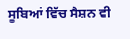ਸੂਬਿਆਂ ਵਿੱਚ ਸੈਸ਼ਨ ਵੀ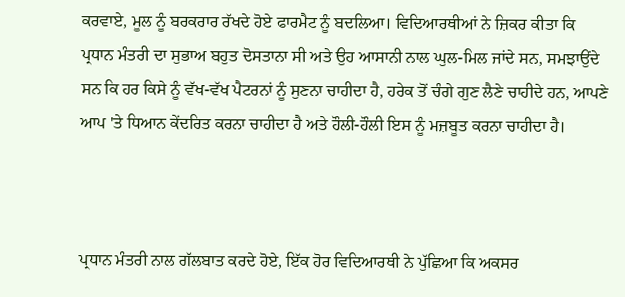ਕਰਵਾਏ, ਮੂਲ ਨੂੰ ਬਰਕਰਾਰ ਰੱਖਦੇ ਹੋਏ ਫਾਰਮੈਟ ਨੂੰ ਬਦਲਿਆ। ਵਿਦਿਆਰਥੀਆਂ ਨੇ ਜ਼ਿਕਰ ਕੀਤਾ ਕਿ ਪ੍ਰਧਾਨ ਮੰਤਰੀ ਦਾ ਸੁਭਾਅ ਬਹੁਤ ਦੋਸਤਾਨਾ ਸੀ ਅਤੇ ਉਹ ਆਸਾਨੀ ਨਾਲ ਘੁਲ-ਮਿਲ ਜਾਂਦੇ ਸਨ, ਸਮਝਾਉਂਦੇ ਸਨ ਕਿ ਹਰ ਕਿਸੇ ਨੂੰ ਵੱਖ-ਵੱਖ ਪੈਟਰਨਾਂ ਨੂੰ ਸੁਣਨਾ ਚਾਹੀਦਾ ਹੈ, ਹਰੇਕ ਤੋਂ ਚੰਗੇ ਗੁਣ ਲੈਣੇ ਚਾਹੀਦੇ ਹਨ, ਆਪਣੇ ਆਪ 'ਤੇ ਧਿਆਨ ਕੇਂਦਰਿਤ ਕਰਨਾ ਚਾਹੀਦਾ ਹੈ ਅਤੇ ਹੌਲੀ-ਹੌਲੀ ਇਸ ਨੂੰ ਮਜ਼ਬੂਤ ਕਰਨਾ ਚਾਹੀਦਾ ਹੈ।



ਪ੍ਰਧਾਨ ਮੰਤਰੀ ਨਾਲ ਗੱਲਬਾਤ ਕਰਦੇ ਹੋਏ, ਇੱਕ ਹੋਰ ਵਿਦਿਆਰਥੀ ਨੇ ਪੁੱਛਿਆ ਕਿ ਅਕਸਰ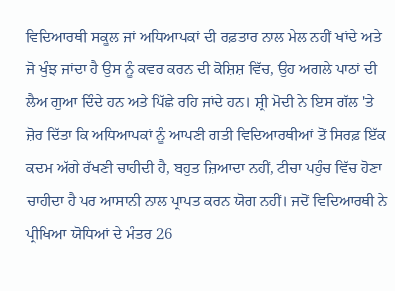ਵਿਦਿਆਰਥੀ ਸਕੂਲ ਜਾਂ ਅਧਿਆਪਕਾਂ ਦੀ ਰਫ਼ਤਾਰ ਨਾਲ ਮੇਲ ਨਹੀਂ ਖਾਂਦੇ ਅਤੇ ਜੋ ਖੁੰਝ ਜਾਂਦਾ ਹੈ ਉਸ ਨੂੰ ਕਵਰ ਕਰਨ ਦੀ ਕੋਸ਼ਿਸ਼ ਵਿੱਚ, ਉਹ ਅਗਲੇ ਪਾਠਾਂ ਦੀ ਲੈਅ ਗੁਆ ਦਿੰਦੇ ਹਨ ਅਤੇ ਪਿੱਛੇ ਰਹਿ ਜਾਂਦੇ ਹਨ। ਸ਼੍ਰੀ ਮੋਦੀ ਨੇ ਇਸ ਗੱਲ 'ਤੇ ਜ਼ੋਰ ਦਿੱਤਾ ਕਿ ਅਧਿਆਪਕਾਂ ਨੂੰ ਆਪਣੀ ਗਤੀ ਵਿਦਿਆਰਥੀਆਂ ਤੋਂ ਸਿਰਫ਼ ਇੱਕ ਕਦਮ ਅੱਗੇ ਰੱਖਣੀ ਚਾਹੀਦੀ ਹੈ, ਬਹੁਤ ਜ਼ਿਆਦਾ ਨਹੀਂ, ਟੀਚਾ ਪਹੁੰਚ ਵਿੱਚ ਹੋਣਾ ਚਾਹੀਦਾ ਹੈ ਪਰ ਆਸਾਨੀ ਨਾਲ ਪ੍ਰਾਪਤ ਕਰਨ ਯੋਗ ਨਹੀਂ। ਜਦੋਂ ਵਿਦਿਆਰਥੀ ਨੇ ਪ੍ਰੀਖਿਆ ਯੋਧਿਆਂ ਦੇ ਮੰਤਰ 26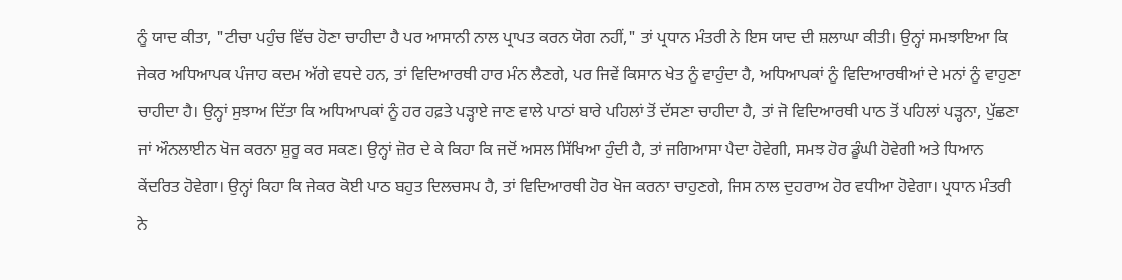ਨੂੰ ਯਾਦ ਕੀਤਾ, "ਟੀਚਾ ਪਹੁੰਚ ਵਿੱਚ ਹੋਣਾ ਚਾਹੀਦਾ ਹੈ ਪਰ ਆਸਾਨੀ ਨਾਲ ਪ੍ਰਾਪਤ ਕਰਨ ਯੋਗ ਨਹੀਂ," ਤਾਂ ਪ੍ਰਧਾਨ ਮੰਤਰੀ ਨੇ ਇਸ ਯਾਦ ਦੀ ਸ਼ਲਾਘਾ ਕੀਤੀ। ਉਨ੍ਹਾਂ ਸਮਝਾਇਆ ਕਿ ਜੇਕਰ ਅਧਿਆਪਕ ਪੰਜਾਹ ਕਦਮ ਅੱਗੇ ਵਧਦੇ ਹਨ, ਤਾਂ ਵਿਦਿਆਰਥੀ ਹਾਰ ਮੰਨ ਲੈਣਗੇ, ਪਰ ਜਿਵੇਂ ਕਿਸਾਨ ਖੇਤ ਨੂੰ ਵਾਹੁੰਦਾ ਹੈ, ਅਧਿਆਪਕਾਂ ਨੂੰ ਵਿਦਿਆਰਥੀਆਂ ਦੇ ਮਨਾਂ ਨੂੰ ਵਾਹੁਣਾ ਚਾਹੀਦਾ ਹੈ। ਉਨ੍ਹਾਂ ਸੁਝਾਅ ਦਿੱਤਾ ਕਿ ਅਧਿਆਪਕਾਂ ਨੂੰ ਹਰ ਹਫ਼ਤੇ ਪੜ੍ਹਾਏ ਜਾਣ ਵਾਲੇ ਪਾਠਾਂ ਬਾਰੇ ਪਹਿਲਾਂ ਤੋਂ ਦੱਸਣਾ ਚਾਹੀਦਾ ਹੈ, ਤਾਂ ਜੋ ਵਿਦਿਆਰਥੀ ਪਾਠ ਤੋਂ ਪਹਿਲਾਂ ਪੜ੍ਹਨਾ, ਪੁੱਛਣਾ ਜਾਂ ਔਨਲਾਈਨ ਖੋਜ ਕਰਨਾ ਸ਼ੁਰੂ ਕਰ ਸਕਣ। ਉਨ੍ਹਾਂ ਜ਼ੋਰ ਦੇ ਕੇ ਕਿਹਾ ਕਿ ਜਦੋਂ ਅਸਲ ਸਿੱਖਿਆ ਹੁੰਦੀ ਹੈ, ਤਾਂ ਜਗਿਆਸਾ ਪੈਦਾ ਹੋਵੇਗੀ, ਸਮਝ ਹੋਰ ਡੂੰਘੀ ਹੋਵੇਗੀ ਅਤੇ ਧਿਆਨ ਕੇਂਦਰਿਤ ਹੋਵੇਗਾ। ਉਨ੍ਹਾਂ ਕਿਹਾ ਕਿ ਜੇਕਰ ਕੋਈ ਪਾਠ ਬਹੁਤ ਦਿਲਚਸਪ ਹੈ, ਤਾਂ ਵਿਦਿਆਰਥੀ ਹੋਰ ਖੋਜ ਕਰਨਾ ਚਾਹੁਣਗੇ, ਜਿਸ ਨਾਲ ਦੁਹਰਾਅ ਹੋਰ ਵਧੀਆ ਹੋਵੇਗਾ। ਪ੍ਰਧਾਨ ਮੰਤਰੀ ਨੇ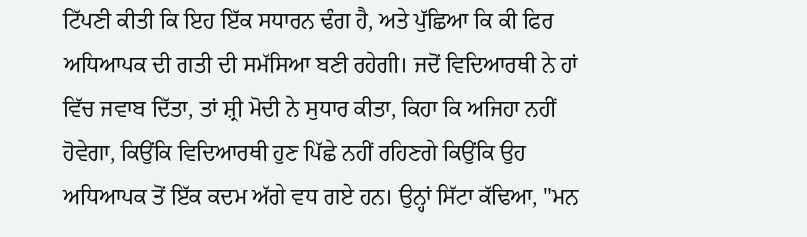ਟਿੱਪਣੀ ਕੀਤੀ ਕਿ ਇਹ ਇੱਕ ਸਧਾਰਨ ਢੰਗ ਹੈ, ਅਤੇ ਪੁੱਛਿਆ ਕਿ ਕੀ ਫਿਰ ਅਧਿਆਪਕ ਦੀ ਗਤੀ ਦੀ ਸਮੱਸਿਆ ਬਣੀ ਰਹੇਗੀ। ਜਦੋਂ ਵਿਦਿਆਰਥੀ ਨੇ ਹਾਂ ਵਿੱਚ ਜਵਾਬ ਦਿੱਤਾ, ਤਾਂ ਸ਼੍ਰੀ ਮੋਦੀ ਨੇ ਸੁਧਾਰ ਕੀਤਾ, ਕਿਹਾ ਕਿ ਅਜਿਹਾ ਨਹੀਂ ਹੋਵੇਗਾ, ਕਿਉਂਕਿ ਵਿਦਿਆਰਥੀ ਹੁਣ ਪਿੱਛੇ ਨਹੀਂ ਰਹਿਣਗੇ ਕਿਉਂਕਿ ਉਹ ਅਧਿਆਪਕ ਤੋਂ ਇੱਕ ਕਦਮ ਅੱਗੇ ਵਧ ਗਏ ਹਨ। ਉਨ੍ਹਾਂ ਸਿੱਟਾ ਕੱਢਿਆ, "ਮਨ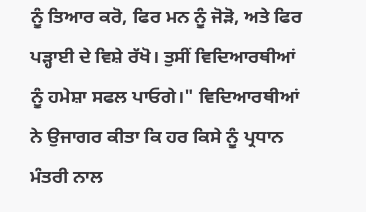ਨੂੰ ਤਿਆਰ ਕਰੋ, ਫਿਰ ਮਨ ਨੂੰ ਜੋੜੋ, ਅਤੇ ਫਿਰ ਪੜ੍ਹਾਈ ਦੇ ਵਿਸ਼ੇ ਰੱਖੋ। ਤੁਸੀਂ ਵਿਦਿਆਰਥੀਆਂ ਨੂੰ ਹਮੇਸ਼ਾ ਸਫਲ ਪਾਓਗੇ।" ਵਿਦਿਆਰਥੀਆਂ ਨੇ ਉਜਾਗਰ ਕੀਤਾ ਕਿ ਹਰ ਕਿਸੇ ਨੂੰ ਪ੍ਰਧਾਨ ਮੰਤਰੀ ਨਾਲ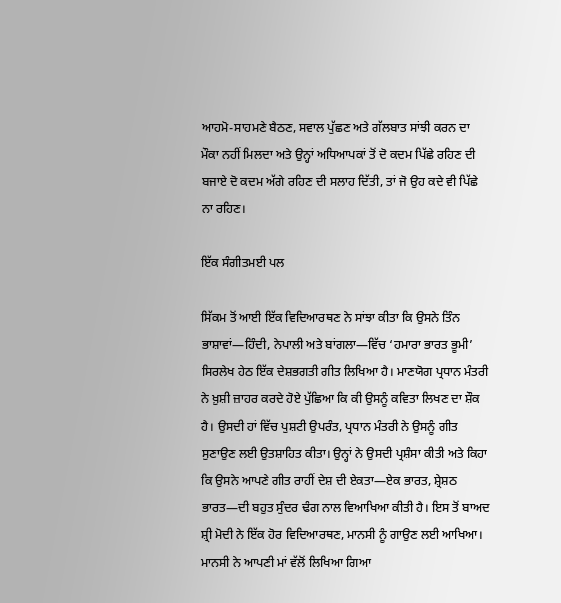ਆਹਮੋ-ਸਾਹਮਣੇ ਬੈਠਣ, ਸਵਾਲ ਪੁੱਛਣ ਅਤੇ ਗੱਲਬਾਤ ਸਾਂਝੀ ਕਰਨ ਦਾ ਮੌਕਾ ਨਹੀਂ ਮਿਲਦਾ ਅਤੇ ਉਨ੍ਹਾਂ ਅਧਿਆਪਕਾਂ ਤੋਂ ਦੋ ਕਦਮ ਪਿੱਛੇ ਰਹਿਣ ਦੀ ਬਜਾਏ ਦੋ ਕਦਮ ਅੱਗੇ ਰਹਿਣ ਦੀ ਸਲਾਹ ਦਿੱਤੀ, ਤਾਂ ਜੋ ਉਹ ਕਦੇ ਵੀ ਪਿੱਛੇ ਨਾ ਰਹਿਣ।

ਇੱਕ ਸੰਗੀਤਮਈ ਪਲ

ਸਿੱਕਮ ਤੋਂ ਆਈ ਇੱਕ ਵਿਦਿਆਰਥਣ ਨੇ ਸਾਂਝਾ ਕੀਤਾ ਕਿ ਉਸਨੇ ਤਿੰਨ ਭਾਸ਼ਾਵਾਂ—ਹਿੰਦੀ, ਨੇਪਾਲੀ ਅਤੇ ਬਾਂਗਲਾ—ਵਿੱਚ ‘ਹਮਾਰਾ ਭਾਰਤ ਭੂਮੀ’ ਸਿਰਲੇਖ ਹੇਠ ਇੱਕ ਦੇਸ਼ਭਗਤੀ ਗੀਤ ਲਿਖਿਆ ਹੈ। ਮਾਣਯੋਗ ਪ੍ਰਧਾਨ ਮੰਤਰੀ ਨੇ ਖ਼ੁਸ਼ੀ ਜ਼ਾਹਰ ਕਰਦੇ ਹੋਏ ਪੁੱਛਿਆ ਕਿ ਕੀ ਉਸਨੂੰ ਕਵਿਤਾ ਲਿਖਣ ਦਾ ਸ਼ੌਕ ਹੈ। ਉਸਦੀ ਹਾਂ ਵਿੱਚ ਪੁਸ਼ਟੀ ਉਪਰੰਤ, ਪ੍ਰਧਾਨ ਮੰਤਰੀ ਨੇ ਉਸਨੂੰ ਗੀਤ ਸੁਣਾਉਣ ਲਈ ਉਤਸ਼ਾਹਿਤ ਕੀਤਾ। ਉਨ੍ਹਾਂ ਨੇ ਉਸਦੀ ਪ੍ਰਸ਼ੰਸਾ ਕੀਤੀ ਅਤੇ ਕਿਹਾ ਕਿ ਉਸਨੇ ਆਪਣੇ ਗੀਤ ਰਾਹੀਂ ਦੇਸ਼ ਦੀ ਏਕਤਾ—ਏਕ ਭਾਰਤ, ਸ਼੍ਰੇਸ਼ਠ ਭਾਰਤ—ਦੀ ਬਹੁਤ ਸੁੰਦਰ ਢੰਗ ਨਾਲ ਵਿਆਖਿਆ ਕੀਤੀ ਹੈ। ਇਸ ਤੋਂ ਬਾਅਦ ਸ਼੍ਰੀ ਮੋਦੀ ਨੇ ਇੱਕ ਹੋਰ ਵਿਦਿਆਰਥਣ, ਮਾਨਸੀ ਨੂੰ ਗਾਉਣ ਲਈ ਆਖਿਆ। ਮਾਨਸੀ ਨੇ ਆਪਣੀ ਮਾਂ ਵੱਲੋਂ ਲਿਖਿਆ ਗਿਆ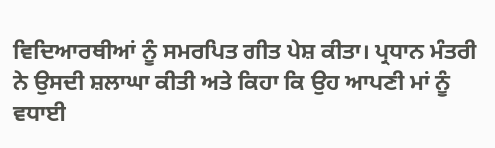ਵਿਦਿਆਰਥੀਆਂ ਨੂੰ ਸਮਰਪਿਤ ਗੀਤ ਪੇਸ਼ ਕੀਤਾ। ਪ੍ਰਧਾਨ ਮੰਤਰੀ ਨੇ ਉਸਦੀ ਸ਼ਲਾਘਾ ਕੀਤੀ ਅਤੇ ਕਿਹਾ ਕਿ ਉਹ ਆਪਣੀ ਮਾਂ ਨੂੰ ਵਧਾਈ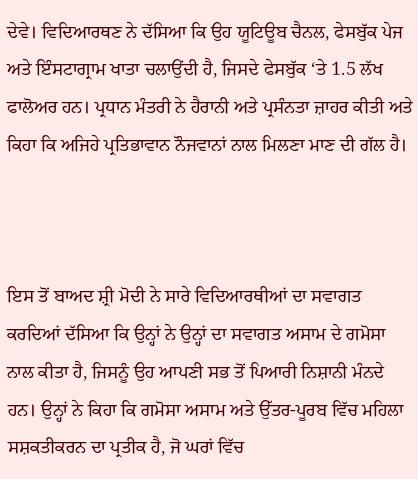ਦੇਵੇ। ਵਿਦਿਆਰਥਣ ਨੇ ਦੱਸਿਆ ਕਿ ਉਹ ਯੂਟਿਊਬ ਚੈਨਲ, ਫੇਸਬੁੱਕ ਪੇਜ ਅਤੇ ਇੰਸਟਾਗ੍ਰਾਮ ਖਾਤਾ ਚਲਾਉਂਦੀ ਹੈ, ਜਿਸਦੇ ਫੇਸਬੁੱਕ ‘ਤੇ 1.5 ਲੱਖ ਫਾਲੋਅਰ ਹਨ। ਪ੍ਰਧਾਨ ਮੰਤਰੀ ਨੇ ਹੈਰਾਨੀ ਅਤੇ ਪ੍ਰਸੰਨਤਾ ਜ਼ਾਹਰ ਕੀਤੀ ਅਤੇ ਕਿਹਾ ਕਿ ਅਜਿਹੇ ਪ੍ਰਤਿਭਾਵਾਨ ਨੌਜਵਾਨਾਂ ਨਾਲ ਮਿਲਣਾ ਮਾਣ ਦੀ ਗੱਲ ਹੈ।



ਇਸ ਤੋਂ ਬਾਅਦ ਸ਼੍ਰੀ ਮੋਦੀ ਨੇ ਸਾਰੇ ਵਿਦਿਆਰਥੀਆਂ ਦਾ ਸਵਾਗਤ ਕਰਦਿਆਂ ਦੱਸਿਆ ਕਿ ਉਨ੍ਹਾਂ ਨੇ ਉਨ੍ਹਾਂ ਦਾ ਸਵਾਗਤ ਅਸਾਮ ਦੇ ਗਮੋਸਾ ਨਾਲ ਕੀਤਾ ਹੈ, ਜਿਸਨੂੰ ਉਹ ਆਪਣੀ ਸਭ ਤੋਂ ਪਿਆਰੀ ਨਿਸ਼ਾਨੀ ਮੰਨਦੇ ਹਨ। ਉਨ੍ਹਾਂ ਨੇ ਕਿਹਾ ਕਿ ਗਮੋਸਾ ਅਸਾਮ ਅਤੇ ਉੱਤਰ-ਪੂਰਬ ਵਿੱਚ ਮਹਿਲਾ ਸਸ਼ਕਤੀਕਰਨ ਦਾ ਪ੍ਰਤੀਕ ਹੈ, ਜੋ ਘਰਾਂ ਵਿੱਚ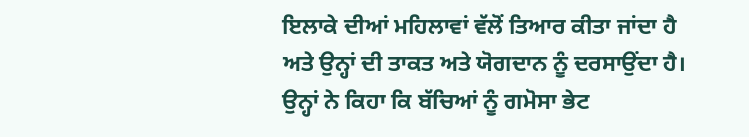ਇਲਾਕੇ ਦੀਆਂ ਮਹਿਲਾਵਾਂ ਵੱਲੋਂ ਤਿਆਰ ਕੀਤਾ ਜਾਂਦਾ ਹੈ ਅਤੇ ਉਨ੍ਹਾਂ ਦੀ ਤਾਕਤ ਅਤੇ ਯੋਗਦਾਨ ਨੂੰ ਦਰਸਾਉਂਦਾ ਹੈ। ਉਨ੍ਹਾਂ ਨੇ ਕਿਹਾ ਕਿ ਬੱਚਿਆਂ ਨੂੰ ਗਮੋਸਾ ਭੇਟ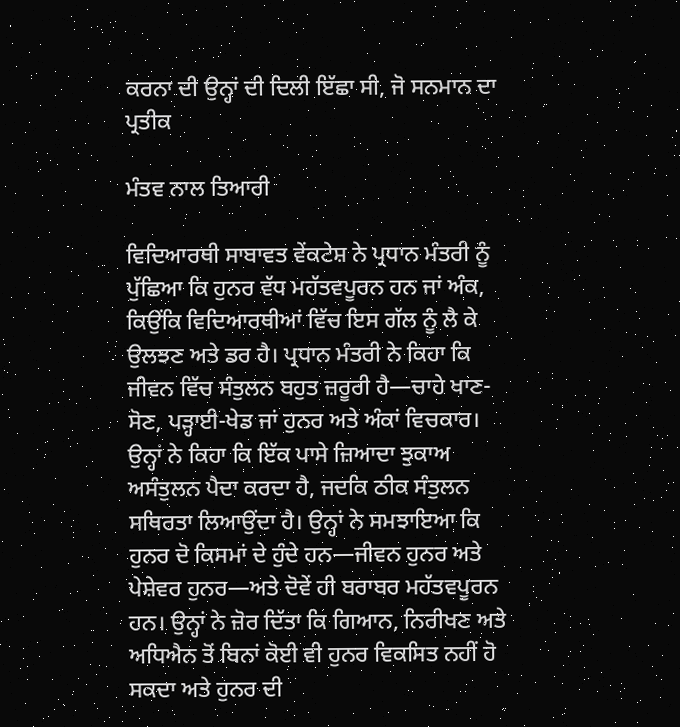ਕਰਨਾ ਦੀ ਉਨ੍ਹਾਂ ਦੀ ਦਿਲੀ ਇੱਛਾ ਸੀ, ਜੋ ਸਨਮਾਨ ਦਾ ਪ੍ਰਤੀਕ

ਮੰਤਵ ਨਾਲ ਤਿਆਰੀ

ਵਿਦਿਆਰਥੀ ਸਾਬਾਵਤ ਵੇਂਕਟੇਸ਼ ਨੇ ਪ੍ਰਧਾਨ ਮੰਤਰੀ ਨੂੰ ਪੁੱਛਿਆ ਕਿ ਹੁਨਰ ਵੱਧ ਮਹੱਤਵਪੂਰਨ ਹਨ ਜਾਂ ਅੰਕ, ਕਿਉਂਕਿ ਵਿਦਿਆਰਥੀਆਂ ਵਿੱਚ ਇਸ ਗੱਲ ਨੂੰ ਲੈ ਕੇ ਉਲਝਣ ਅਤੇ ਡਰ ਹੈ। ਪ੍ਰਧਾਨ ਮੰਤਰੀ ਨੇ ਕਿਹਾ ਕਿ ਜੀਵਨ ਵਿੱਚ ਸੰਤੁਲਨ ਬਹੁਤ ਜ਼ਰੂਰੀ ਹੈ—ਚਾਹੇ ਖਾਣ-ਸੋਣ, ਪੜ੍ਹਾਈ-ਖੇਡ ਜਾਂ ਹੁਨਰ ਅਤੇ ਅੰਕਾਂ ਵਿਚਕਾਰ। ਉਨ੍ਹਾਂ ਨੇ ਕਿਹਾ ਕਿ ਇੱਕ ਪਾਸੇ ਜ਼ਿਆਦਾ ਝੁਕਾਅ ਅਸੰਤੁਲਨ ਪੈਦਾ ਕਰਦਾ ਹੈ, ਜਦਕਿ ਠੀਕ ਸੰਤੁਲਨ ਸਥਿਰਤਾ ਲਿਆਉਂਦਾ ਹੈ। ਉਨ੍ਹਾਂ ਨੇ ਸਮਝਾਇਆ ਕਿ ਹੁਨਰ ਦੋ ਕਿਸਮਾਂ ਦੇ ਹੁੰਦੇ ਹਨ—ਜੀਵਨ ਹੁਨਰ ਅਤੇ ਪੇਸ਼ੇਵਰ ਹੁਨਰ—ਅਤੇ ਦੋਵੇਂ ਹੀ ਬਰਾਬਰ ਮਹੱਤਵਪੂਰਨ ਹਨ। ਉਨ੍ਹਾਂ ਨੇ ਜ਼ੋਰ ਦਿੱਤਾ ਕਿ ਗਿਆਨ, ਨਿਰੀਖਣ ਅਤੇ ਅਧਿਐਨ ਤੋਂ ਬਿਨਾਂ ਕੋਈ ਵੀ ਹੁਨਰ ਵਿਕਸਿਤ ਨਹੀਂ ਹੋ ਸਕਦਾ ਅਤੇ ਹੁਨਰ ਦੀ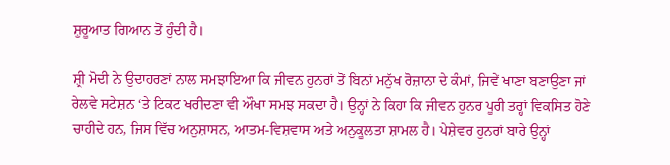ਸ਼ੁਰੂਆਤ ਗਿਆਨ ਤੋਂ ਹੁੰਦੀ ਹੈ।

ਸ਼੍ਰੀ ਮੋਦੀ ਨੇ ਉਦਾਹਰਣਾਂ ਨਾਲ ਸਮਝਾਇਆ ਕਿ ਜੀਵਨ ਹੁਨਰਾਂ ਤੋਂ ਬਿਨਾਂ ਮਨੁੱਖ ਰੋਜ਼ਾਨਾ ਦੇ ਕੰਮਾਂ, ਜਿਵੇਂ ਖਾਣਾ ਬਣਾਉਣਾ ਜਾਂ ਰੇਲਵੇ ਸਟੇਸ਼ਨ ‘ਤੇ ਟਿਕਟ ਖਰੀਦਣਾ ਵੀ ਔਖਾ ਸਮਝ ਸਕਦਾ ਹੈ। ਉਨ੍ਹਾਂ ਨੇ ਕਿਹਾ ਕਿ ਜੀਵਨ ਹੁਨਰ ਪੂਰੀ ਤਰ੍ਹਾਂ ਵਿਕਸਿਤ ਹੋਣੇ ਚਾਹੀਦੇ ਹਨ, ਜਿਸ ਵਿੱਚ ਅਨੁਸ਼ਾਸਨ, ਆਤਮ-ਵਿਸ਼ਵਾਸ ਅਤੇ ਅਨੁਕੂਲਤਾ ਸ਼ਾਮਲ ਹੈ। ਪੇਸ਼ੇਵਰ ਹੁਨਰਾਂ ਬਾਰੇ ਉਨ੍ਹਾਂ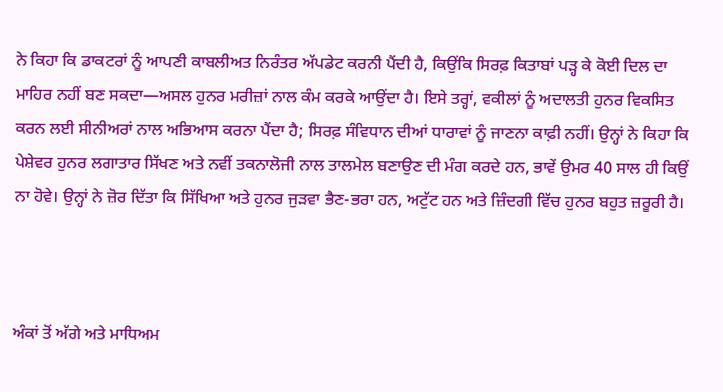ਨੇ ਕਿਹਾ ਕਿ ਡਾਕਟਰਾਂ ਨੂੰ ਆਪਣੀ ਕਾਬਲੀਅਤ ਨਿਰੰਤਰ ਅੱਪਡੇਟ ਕਰਨੀ ਪੈਂਦੀ ਹੈ, ਕਿਉਂਕਿ ਸਿਰਫ਼ ਕਿਤਾਬਾਂ ਪੜ੍ਹ ਕੇ ਕੋਈ ਦਿਲ ਦਾ ਮਾਹਿਰ ਨਹੀਂ ਬਣ ਸਕਦਾ—ਅਸਲ ਹੁਨਰ ਮਰੀਜ਼ਾਂ ਨਾਲ ਕੰਮ ਕਰਕੇ ਆਉਂਦਾ ਹੈ। ਇਸੇ ਤਰ੍ਹਾਂ, ਵਕੀਲਾਂ ਨੂੰ ਅਦਾਲਤੀ ਹੁਨਰ ਵਿਕਸਿਤ ਕਰਨ ਲਈ ਸੀਨੀਅਰਾਂ ਨਾਲ ਅਭਿਆਸ ਕਰਨਾ ਪੈਂਦਾ ਹੈ; ਸਿਰਫ਼ ਸੰਵਿਧਾਨ ਦੀਆਂ ਧਾਰਾਵਾਂ ਨੂੰ ਜਾਣਨਾ ਕਾਫ਼ੀ ਨਹੀਂ। ਉਨ੍ਹਾਂ ਨੇ ਕਿਹਾ ਕਿ ਪੇਸ਼ੇਵਰ ਹੁਨਰ ਲਗਾਤਾਰ ਸਿੱਖਣ ਅਤੇ ਨਵੀਂ ਤਕਨਾਲੋਜੀ ਨਾਲ ਤਾਲਮੇਲ ਬਣਾਉਣ ਦੀ ਮੰਗ ਕਰਦੇ ਹਨ, ਭਾਵੇਂ ਉਮਰ 40 ਸਾਲ ਹੀ ਕਿਉਂ ਨਾ ਹੋਵੇ। ਉਨ੍ਹਾਂ ਨੇ ਜ਼ੋਰ ਦਿੱਤਾ ਕਿ ਸਿੱਖਿਆ ਅਤੇ ਹੁਨਰ ਜੁੜਵਾ ਭੈਣ-ਭਰਾ ਹਨ, ਅਟੁੱਟ ਹਨ ਅਤੇ ਜ਼ਿੰਦਗੀ ਵਿੱਚ ਹੁਨਰ ਬਹੁਤ ਜ਼ਰੂਰੀ ਹੈ।



ਅੰਕਾਂ ਤੋਂ ਅੱਗੇ ਅਤੇ ਮਾਧਿਅਮ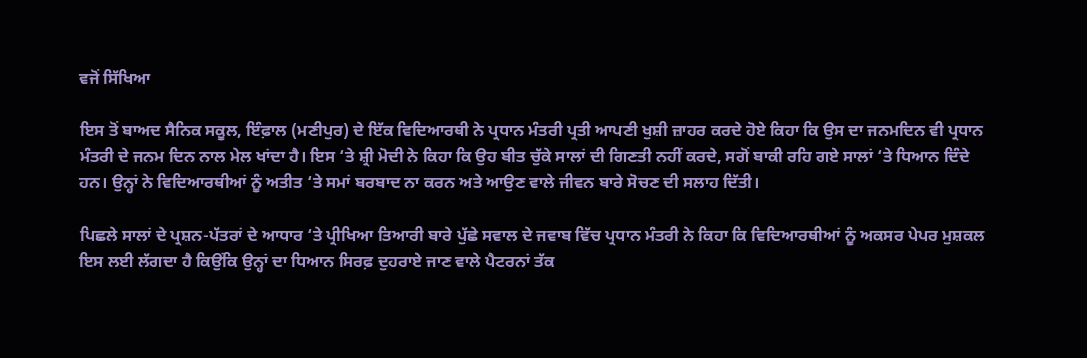ਵਜੋਂ ਸਿੱਖਿਆ

ਇਸ ਤੋਂ ਬਾਅਦ ਸੈਨਿਕ ਸਕੂਲ, ਇੰਫ਼ਾਲ (ਮਣੀਪੁਰ) ਦੇ ਇੱਕ ਵਿਦਿਆਰਥੀ ਨੇ ਪ੍ਰਧਾਨ ਮੰਤਰੀ ਪ੍ਰਤੀ ਆਪਣੀ ਖੁਸ਼ੀ ਜ਼ਾਹਰ ਕਰਦੇ ਹੋਏ ਕਿਹਾ ਕਿ ਉਸ ਦਾ ਜਨਮਦਿਨ ਵੀ ਪ੍ਰਧਾਨ ਮੰਤਰੀ ਦੇ ਜਨਮ ਦਿਨ ਨਾਲ ਮੇਲ ਖਾਂਦਾ ਹੈ। ਇਸ ‘ਤੇ ਸ਼੍ਰੀ ਮੋਦੀ ਨੇ ਕਿਹਾ ਕਿ ਉਹ ਬੀਤ ਚੁੱਕੇ ਸਾਲਾਂ ਦੀ ਗਿਣਤੀ ਨਹੀਂ ਕਰਦੇ, ਸਗੋਂ ਬਾਕੀ ਰਹਿ ਗਏ ਸਾਲਾਂ ‘ਤੇ ਧਿਆਨ ਦਿੰਦੇ ਹਨ। ਉਨ੍ਹਾਂ ਨੇ ਵਿਦਿਆਰਥੀਆਂ ਨੂੰ ਅਤੀਤ ‘ਤੇ ਸਮਾਂ ਬਰਬਾਦ ਨਾ ਕਰਨ ਅਤੇ ਆਉਣ ਵਾਲੇ ਜੀਵਨ ਬਾਰੇ ਸੋਚਣ ਦੀ ਸਲਾਹ ਦਿੱਤੀ।

ਪਿਛਲੇ ਸਾਲਾਂ ਦੇ ਪ੍ਰਸ਼ਨ-ਪੱਤਰਾਂ ਦੇ ਆਧਾਰ ‘ਤੇ ਪ੍ਰੀਖਿਆ ਤਿਆਰੀ ਬਾਰੇ ਪੁੱਛੇ ਸਵਾਲ ਦੇ ਜਵਾਬ ਵਿੱਚ ਪ੍ਰਧਾਨ ਮੰਤਰੀ ਨੇ ਕਿਹਾ ਕਿ ਵਿਦਿਆਰਥੀਆਂ ਨੂੰ ਅਕਸਰ ਪੇਪਰ ਮੁਸ਼ਕਲ ਇਸ ਲਈ ਲੱਗਦਾ ਹੈ ਕਿਉਂਕਿ ਉਨ੍ਹਾਂ ਦਾ ਧਿਆਨ ਸਿਰਫ਼ ਦੁਹਰਾਏ ਜਾਣ ਵਾਲੇ ਪੈਟਰਨਾਂ ਤੱਕ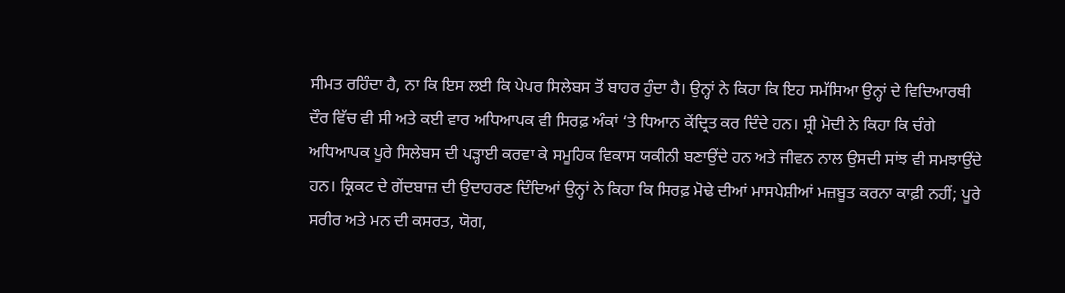ਸੀਮਤ ਰਹਿੰਦਾ ਹੈ, ਨਾ ਕਿ ਇਸ ਲਈ ਕਿ ਪੇਪਰ ਸਿਲੇਬਸ ਤੋਂ ਬਾਹਰ ਹੁੰਦਾ ਹੈ। ਉਨ੍ਹਾਂ ਨੇ ਕਿਹਾ ਕਿ ਇਹ ਸਮੱਸਿਆ ਉਨ੍ਹਾਂ ਦੇ ਵਿਦਿਆਰਥੀ ਦੌਰ ਵਿੱਚ ਵੀ ਸੀ ਅਤੇ ਕਈ ਵਾਰ ਅਧਿਆਪਕ ਵੀ ਸਿਰਫ਼ ਅੰਕਾਂ ‘ਤੇ ਧਿਆਨ ਕੇਂਦ੍ਰਿਤ ਕਰ ਦਿੰਦੇ ਹਨ। ਸ਼੍ਰੀ ਮੋਦੀ ਨੇ ਕਿਹਾ ਕਿ ਚੰਗੇ ਅਧਿਆਪਕ ਪੂਰੇ ਸਿਲੇਬਸ ਦੀ ਪੜ੍ਹਾਈ ਕਰਵਾ ਕੇ ਸਮੂਹਿਕ ਵਿਕਾਸ ਯਕੀਨੀ ਬਣਾਉਂਦੇ ਹਨ ਅਤੇ ਜੀਵਨ ਨਾਲ ਉਸਦੀ ਸਾਂਝ ਵੀ ਸਮਝਾਉਂਦੇ ਹਨ। ਕ੍ਰਿਕਟ ਦੇ ਗੇਂਦਬਾਜ਼ ਦੀ ਉਦਾਹਰਣ ਦਿੰਦਿਆਂ ਉਨ੍ਹਾਂ ਨੇ ਕਿਹਾ ਕਿ ਸਿਰਫ਼ ਮੋਢੇ ਦੀਆਂ ਮਾਸਪੇਸ਼ੀਆਂ ਮਜ਼ਬੂਤ ਕਰਨਾ ਕਾਫ਼ੀ ਨਹੀਂ; ਪੂਰੇ ਸਰੀਰ ਅਤੇ ਮਨ ਦੀ ਕਸਰਤ, ਯੋਗ,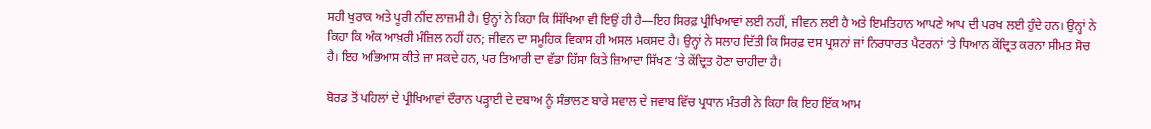ਸਹੀ ਖੁਰਾਕ ਅਤੇ ਪੂਰੀ ਨੀਂਦ ਲਾਜ਼ਮੀ ਹੈ। ਉਨ੍ਹਾਂ ਨੇ ਕਿਹਾ ਕਿ ਸਿੱਖਿਆ ਵੀ ਇਉਂ ਹੀ ਹੈ—ਇਹ ਸਿਰਫ਼ ਪ੍ਰੀਖਿਆਵਾਂ ਲਈ ਨਹੀਂ, ਜੀਵਨ ਲਈ ਹੈ ਅਤੇ ਇਮਤਿਹਾਨ ਆਪਣੇ ਆਪ ਦੀ ਪਰਖ ਲਈ ਹੁੰਦੇ ਹਨ। ਉਨ੍ਹਾਂ ਨੇ ਕਿਹਾ ਕਿ ਅੰਕ ਆਖ਼ਰੀ ਮੰਜ਼ਿਲ ਨਹੀਂ ਹਨ; ਜੀਵਨ ਦਾ ਸਮੂਹਿਕ ਵਿਕਾਸ ਹੀ ਅਸਲ ਮਕਸਦ ਹੈ। ਉਨ੍ਹਾਂ ਨੇ ਸਲਾਹ ਦਿੱਤੀ ਕਿ ਸਿਰਫ਼ ਦਸ ਪ੍ਰਸ਼ਨਾਂ ਜਾਂ ਨਿਰਧਾਰਤ ਪੈਟਰਨਾਂ ‘ਤੇ ਧਿਆਨ ਕੇਂਦ੍ਰਿਤ ਕਰਨਾ ਸੀਮਤ ਸੋਚ ਹੈ। ਇਹ ਅਭਿਆਸ ਕੀਤੇ ਜਾ ਸਕਦੇ ਹਨ, ਪਰ ਤਿਆਰੀ ਦਾ ਵੱਡਾ ਹਿੱਸਾ ਕਿਤੇ ਜ਼ਿਆਦਾ ਸਿੱਖਣ ‘ਤੇ ਕੇਂਦ੍ਰਿਤ ਹੋਣਾ ਚਾਹੀਦਾ ਹੈ।

ਬੋਰਡ ਤੋਂ ਪਹਿਲਾਂ ਦੇ ਪ੍ਰੀਖਿਆਵਾਂ ਦੌਰਾਨ ਪੜ੍ਹਾਈ ਦੇ ਦਬਾਅ ਨੂੰ ਸੰਭਾਲਣ ਬਾਰੇ ਸਵਾਲ ਦੇ ਜਵਾਬ ਵਿੱਚ ਪ੍ਰਧਾਨ ਮੰਤਰੀ ਨੇ ਕਿਹਾ ਕਿ ਇਹ ਇੱਕ ਆਮ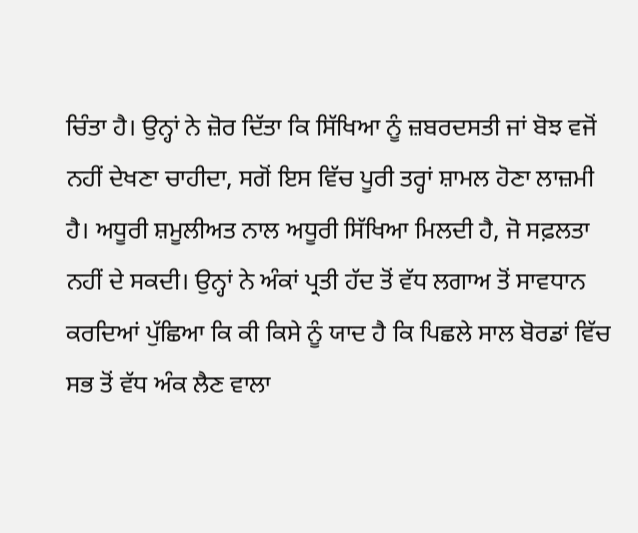ਚਿੰਤਾ ਹੈ। ਉਨ੍ਹਾਂ ਨੇ ਜ਼ੋਰ ਦਿੱਤਾ ਕਿ ਸਿੱਖਿਆ ਨੂੰ ਜ਼ਬਰਦਸਤੀ ਜਾਂ ਬੋਝ ਵਜੋਂ ਨਹੀਂ ਦੇਖਣਾ ਚਾਹੀਦਾ, ਸਗੋਂ ਇਸ ਵਿੱਚ ਪੂਰੀ ਤਰ੍ਹਾਂ ਸ਼ਾਮਲ ਹੋਣਾ ਲਾਜ਼ਮੀ ਹੈ। ਅਧੂਰੀ ਸ਼ਮੂਲੀਅਤ ਨਾਲ ਅਧੂਰੀ ਸਿੱਖਿਆ ਮਿਲਦੀ ਹੈ, ਜੋ ਸਫ਼ਲਤਾ ਨਹੀਂ ਦੇ ਸਕਦੀ। ਉਨ੍ਹਾਂ ਨੇ ਅੰਕਾਂ ਪ੍ਰਤੀ ਹੱਦ ਤੋਂ ਵੱਧ ਲਗਾਅ ਤੋਂ ਸਾਵਧਾਨ ਕਰਦਿਆਂ ਪੁੱਛਿਆ ਕਿ ਕੀ ਕਿਸੇ ਨੂੰ ਯਾਦ ਹੈ ਕਿ ਪਿਛਲੇ ਸਾਲ ਬੋਰਡਾਂ ਵਿੱਚ ਸਭ ਤੋਂ ਵੱਧ ਅੰਕ ਲੈਣ ਵਾਲਾ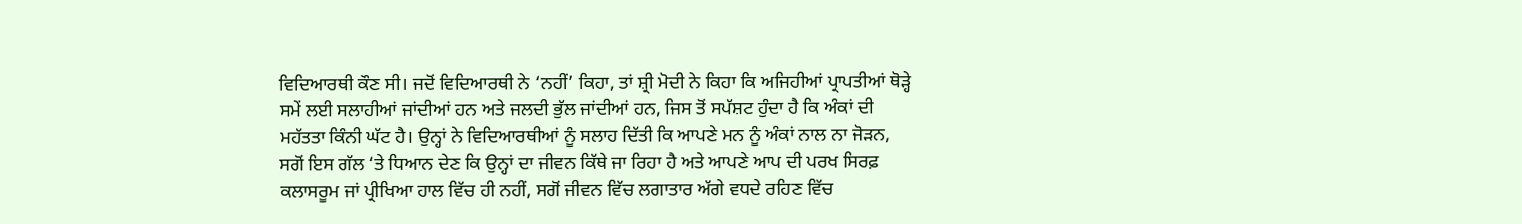ਵਿਦਿਆਰਥੀ ਕੌਣ ਸੀ। ਜਦੋਂ ਵਿਦਿਆਰਥੀ ਨੇ ‘ਨਹੀਂ’ ਕਿਹਾ, ਤਾਂ ਸ਼੍ਰੀ ਮੋਦੀ ਨੇ ਕਿਹਾ ਕਿ ਅਜਿਹੀਆਂ ਪ੍ਰਾਪਤੀਆਂ ਥੋੜ੍ਹੇ ਸਮੇਂ ਲਈ ਸਲਾਹੀਆਂ ਜਾਂਦੀਆਂ ਹਨ ਅਤੇ ਜਲਦੀ ਭੁੱਲ ਜਾਂਦੀਆਂ ਹਨ, ਜਿਸ ਤੋਂ ਸਪੱਸ਼ਟ ਹੁੰਦਾ ਹੈ ਕਿ ਅੰਕਾਂ ਦੀ ਮਹੱਤਤਾ ਕਿੰਨੀ ਘੱਟ ਹੈ। ਉਨ੍ਹਾਂ ਨੇ ਵਿਦਿਆਰਥੀਆਂ ਨੂੰ ਸਲਾਹ ਦਿੱਤੀ ਕਿ ਆਪਣੇ ਮਨ ਨੂੰ ਅੰਕਾਂ ਨਾਲ ਨਾ ਜੋੜਨ, ਸਗੋਂ ਇਸ ਗੱਲ ‘ਤੇ ਧਿਆਨ ਦੇਣ ਕਿ ਉਨ੍ਹਾਂ ਦਾ ਜੀਵਨ ਕਿੱਥੇ ਜਾ ਰਿਹਾ ਹੈ ਅਤੇ ਆਪਣੇ ਆਪ ਦੀ ਪਰਖ ਸਿਰਫ਼ ਕਲਾਸਰੂਮ ਜਾਂ ਪ੍ਰੀਖਿਆ ਹਾਲ ਵਿੱਚ ਹੀ ਨਹੀਂ, ਸਗੋਂ ਜੀਵਨ ਵਿੱਚ ਲਗਾਤਾਰ ਅੱਗੇ ਵਧਦੇ ਰਹਿਣ ਵਿੱਚ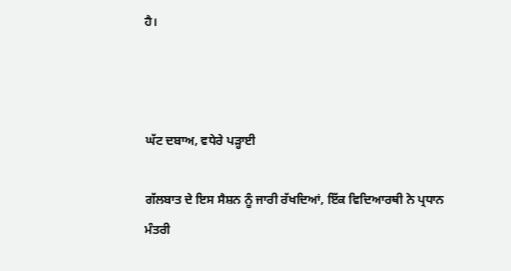ਹੈ।



ਘੱਟ ਦਬਾਅ, ਵਧੇਰੇ ਪੜ੍ਹਾਈ

ਗੱਲਬਾਤ ਦੇ ਇਸ ਸੈਸ਼ਨ ਨੂੰ ਜਾਰੀ ਰੱਖਦਿਆਂ, ਇੱਕ ਵਿਦਿਆਰਥੀ ਨੇ ਪ੍ਰਧਾਨ ਮੰਤਰੀ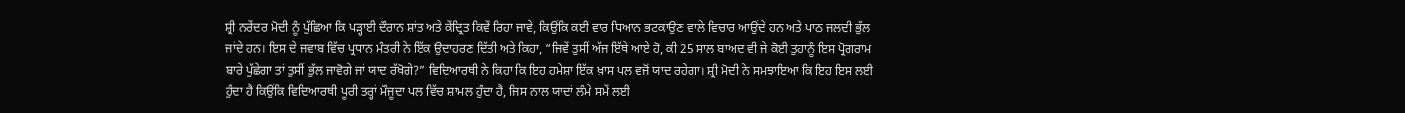ਸ਼੍ਰੀ ਨਰੇਂਦਰ ਮੋਦੀ ਨੂੰ ਪੁੱਛਿਆ ਕਿ ਪੜ੍ਹਾਈ ਦੌਰਾਨ ਸ਼ਾਂਤ ਅਤੇ ਕੇਂਦ੍ਰਿਤ ਕਿਵੇਂ ਰਿਹਾ ਜਾਵੇ, ਕਿਉਂਕਿ ਕਈ ਵਾਰ ਧਿਆਨ ਭਟਕਾਉਣ ਵਾਲੇ ਵਿਚਾਰ ਆਉਂਦੇ ਹਨ ਅਤੇ ਪਾਠ ਜਲਦੀ ਭੁੱਲ ਜਾਂਦੇ ਹਨ। ਇਸ ਦੇ ਜਵਾਬ ਵਿੱਚ ਪ੍ਰਧਾਨ ਮੰਤਰੀ ਨੇ ਇੱਕ ਉਦਾਹਰਣ ਦਿੱਤੀ ਅਤੇ ਕਿਹਾ, “ਜਿਵੇਂ ਤੁਸੀਂ ਅੱਜ ਇੱਥੇ ਆਏ ਹੋ, ਕੀ 25 ਸਾਲ ਬਾਅਦ ਵੀ ਜੇ ਕੋਈ ਤੁਹਾਨੂੰ ਇਸ ਪ੍ਰੋਗਰਾਮ ਬਾਰੇ ਪੁੱਛੇਗਾ ਤਾਂ ਤੁਸੀਂ ਭੁੱਲ ਜਾਵੋਗੇ ਜਾਂ ਯਾਦ ਰੱਖੋਗੇ?” ਵਿਦਿਆਰਥੀ ਨੇ ਕਿਹਾ ਕਿ ਇਹ ਹਮੇਸ਼ਾ ਇੱਕ ਖ਼ਾਸ ਪਲ ਵਜੋਂ ਯਾਦ ਰਹੇਗਾ। ਸ਼੍ਰੀ ਮੋਦੀ ਨੇ ਸਮਝਾਇਆ ਕਿ ਇਹ ਇਸ ਲਈ ਹੁੰਦਾ ਹੈ ਕਿਉਂਕਿ ਵਿਦਿਆਰਥੀ ਪੂਰੀ ਤਰ੍ਹਾਂ ਮੌਜੂਦਾ ਪਲ ਵਿੱਚ ਸ਼ਾਮਲ ਹੁੰਦਾ ਹੈ, ਜਿਸ ਨਾਲ ਯਾਦਾਂ ਲੰਮੇ ਸਮੇਂ ਲਈ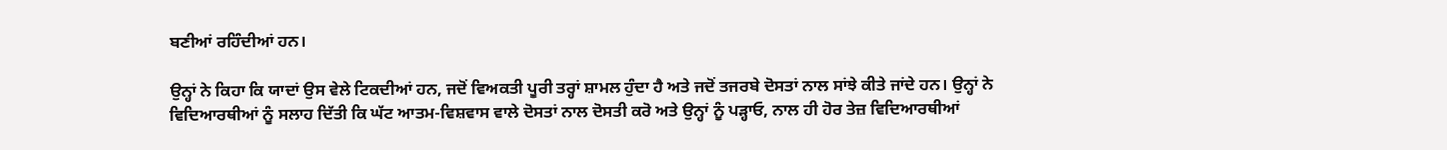ਬਣੀਆਂ ਰਹਿੰਦੀਆਂ ਹਨ।

ਉਨ੍ਹਾਂ ਨੇ ਕਿਹਾ ਕਿ ਯਾਦਾਂ ਉਸ ਵੇਲੇ ਟਿਕਦੀਆਂ ਹਨ, ਜਦੋਂ ਵਿਅਕਤੀ ਪੂਰੀ ਤਰ੍ਹਾਂ ਸ਼ਾਮਲ ਹੁੰਦਾ ਹੈ ਅਤੇ ਜਦੋਂ ਤਜਰਬੇ ਦੋਸਤਾਂ ਨਾਲ ਸਾਂਝੇ ਕੀਤੇ ਜਾਂਦੇ ਹਨ। ਉਨ੍ਹਾਂ ਨੇ ਵਿਦਿਆਰਥੀਆਂ ਨੂੰ ਸਲਾਹ ਦਿੱਤੀ ਕਿ ਘੱਟ ਆਤਮ-ਵਿਸ਼ਵਾਸ ਵਾਲੇ ਦੋਸਤਾਂ ਨਾਲ ਦੋਸਤੀ ਕਰੋ ਅਤੇ ਉਨ੍ਹਾਂ ਨੂੰ ਪੜ੍ਹਾਓ, ਨਾਲ ਹੀ ਹੋਰ ਤੇਜ਼ ਵਿਦਿਆਰਥੀਆਂ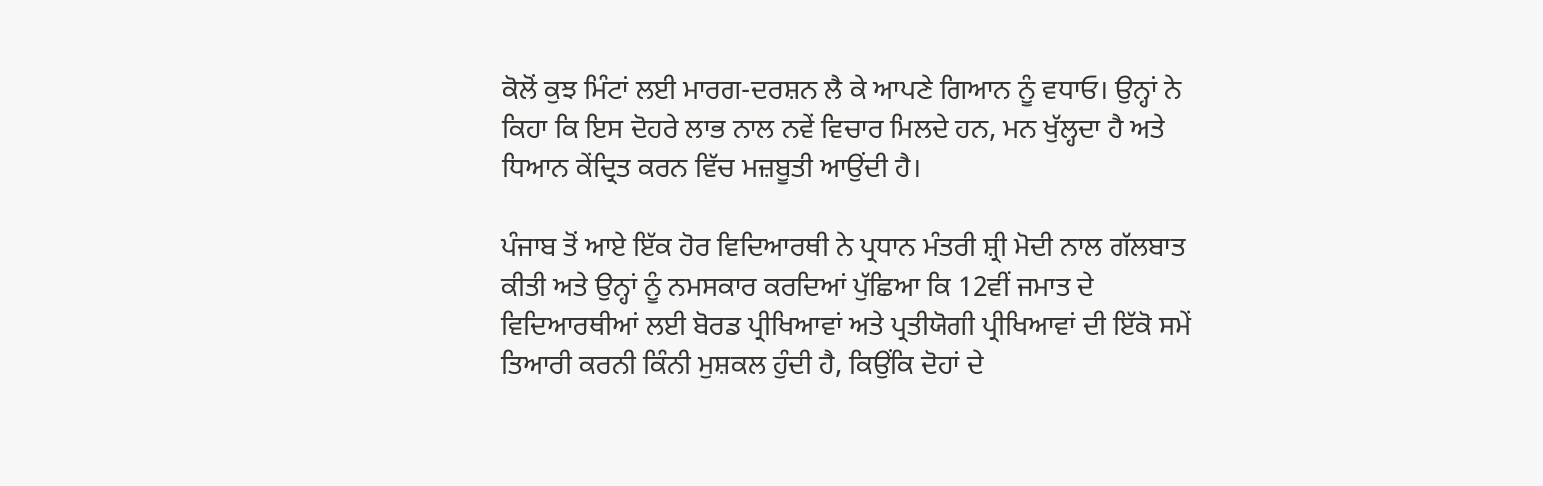ਕੋਲੋਂ ਕੁਝ ਮਿੰਟਾਂ ਲਈ ਮਾਰਗ-ਦਰਸ਼ਨ ਲੈ ਕੇ ਆਪਣੇ ਗਿਆਨ ਨੂੰ ਵਧਾਓ। ਉਨ੍ਹਾਂ ਨੇ ਕਿਹਾ ਕਿ ਇਸ ਦੋਹਰੇ ਲਾਭ ਨਾਲ ਨਵੇਂ ਵਿਚਾਰ ਮਿਲਦੇ ਹਨ, ਮਨ ਖੁੱਲ੍ਹਦਾ ਹੈ ਅਤੇ ਧਿਆਨ ਕੇਂਦ੍ਰਿਤ ਕਰਨ ਵਿੱਚ ਮਜ਼ਬੂਤੀ ਆਉਂਦੀ ਹੈ।

ਪੰਜਾਬ ਤੋਂ ਆਏ ਇੱਕ ਹੋਰ ਵਿਦਿਆਰਥੀ ਨੇ ਪ੍ਰਧਾਨ ਮੰਤਰੀ ਸ਼੍ਰੀ ਮੋਦੀ ਨਾਲ ਗੱਲਬਾਤ ਕੀਤੀ ਅਤੇ ਉਨ੍ਹਾਂ ਨੂੰ ਨਮਸਕਾਰ ਕਰਦਿਆਂ ਪੁੱਛਿਆ ਕਿ 12ਵੀਂ ਜਮਾਤ ਦੇ ਵਿਦਿਆਰਥੀਆਂ ਲਈ ਬੋਰਡ ਪ੍ਰੀਖਿਆਵਾਂ ਅਤੇ ਪ੍ਰਤੀਯੋਗੀ ਪ੍ਰੀਖਿਆਵਾਂ ਦੀ ਇੱਕੋ ਸਮੇਂ ਤਿਆਰੀ ਕਰਨੀ ਕਿੰਨੀ ਮੁਸ਼ਕਲ ਹੁੰਦੀ ਹੈ, ਕਿਉਂਕਿ ਦੋਹਾਂ ਦੇ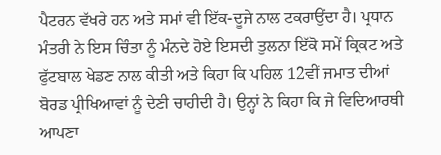ਪੈਟਰਨ ਵੱਖਰੇ ਹਨ ਅਤੇ ਸਮਾਂ ਵੀ ਇੱਕ-ਦੂਜੇ ਨਾਲ ਟਕਰਾਉਂਦਾ ਹੈ। ਪ੍ਰਧਾਨ ਮੰਤਰੀ ਨੇ ਇਸ ਚਿੰਤਾ ਨੂੰ ਮੰਨਦੇ ਹੋਏ ਇਸਦੀ ਤੁਲਨਾ ਇੱਕੋ ਸਮੇਂ ਕ੍ਰਿਕਟ ਅਤੇ ਫੁੱਟਬਾਲ ਖੇਡਣ ਨਾਲ ਕੀਤੀ ਅਤੇ ਕਿਹਾ ਕਿ ਪਹਿਲ 12ਵੀਂ ਜਮਾਤ ਦੀਆਂ ਬੋਰਡ ਪ੍ਰੀਖਿਆਵਾਂ ਨੂੰ ਦੇਣੀ ਚਾਹੀਦੀ ਹੈ। ਉਨ੍ਹਾਂ ਨੇ ਕਿਹਾ ਕਿ ਜੇ ਵਿਦਿਆਰਥੀ ਆਪਣਾ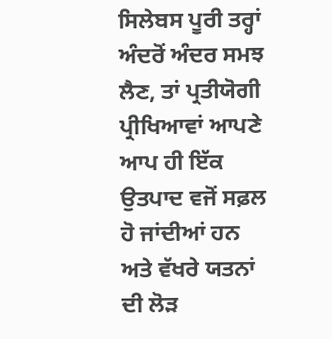ਸਿਲੇਬਸ ਪੂਰੀ ਤਰ੍ਹਾਂ ਅੰਦਰੋਂ ਅੰਦਰ ਸਮਝ ਲੈਣ, ਤਾਂ ਪ੍ਰਤੀਯੋਗੀ ਪ੍ਰੀਖਿਆਵਾਂ ਆਪਣੇ ਆਪ ਹੀ ਇੱਕ ਉਤਪਾਦ ਵਜੋਂ ਸਫ਼ਲ ਹੋ ਜਾਂਦੀਆਂ ਹਨ ਅਤੇ ਵੱਖਰੇ ਯਤਨਾਂ ਦੀ ਲੋੜ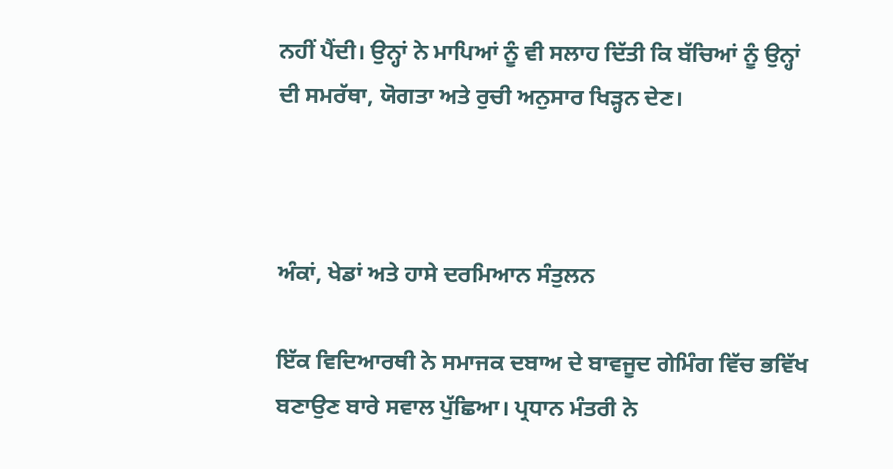ਨਹੀਂ ਪੈਂਦੀ। ਉਨ੍ਹਾਂ ਨੇ ਮਾਪਿਆਂ ਨੂੰ ਵੀ ਸਲਾਹ ਦਿੱਤੀ ਕਿ ਬੱਚਿਆਂ ਨੂੰ ਉਨ੍ਹਾਂ ਦੀ ਸਮਰੱਥਾ, ਯੋਗਤਾ ਅਤੇ ਰੁਚੀ ਅਨੁਸਾਰ ਖਿੜ੍ਹਨ ਦੇਣ।



ਅੰਕਾਂ, ਖੇਡਾਂ ਅਤੇ ਹਾਸੇ ਦਰਮਿਆਨ ਸੰਤੁਲਨ

ਇੱਕ ਵਿਦਿਆਰਥੀ ਨੇ ਸਮਾਜਕ ਦਬਾਅ ਦੇ ਬਾਵਜੂਦ ਗੇਮਿੰਗ ਵਿੱਚ ਭਵਿੱਖ ਬਣਾਉਣ ਬਾਰੇ ਸਵਾਲ ਪੁੱਛਿਆ। ਪ੍ਰਧਾਨ ਮੰਤਰੀ ਨੇ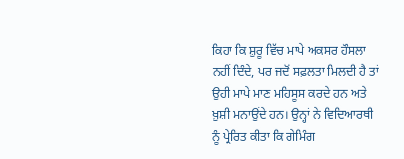ਕਿਹਾ ਕਿ ਸ਼ੁਰੂ ਵਿੱਚ ਮਾਪੇ ਅਕਸਰ ਹੌਸਲਾ ਨਹੀਂ ਦਿੰਦੇ, ਪਰ ਜਦੋਂ ਸਫ਼ਲਤਾ ਮਿਲਦੀ ਹੈ ਤਾਂ ਉਹੀ ਮਾਪੇ ਮਾਣ ਮਹਿਸੂਸ ਕਰਦੇ ਹਨ ਅਤੇ ਖ਼ੁਸ਼ੀ ਮਨਾਉਂਦੇ ਹਨ। ਉਨ੍ਹਾਂ ਨੇ ਵਿਦਿਆਰਥੀ ਨੂੰ ਪ੍ਰੇਰਿਤ ਕੀਤਾ ਕਿ ਗੇਮਿੰਗ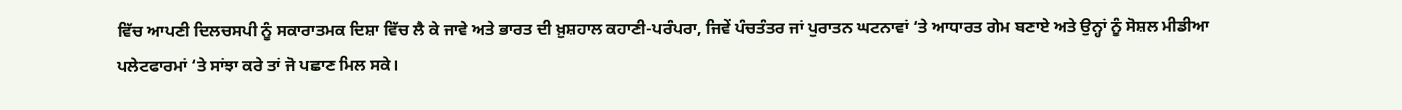ਵਿੱਚ ਆਪਣੀ ਦਿਲਚਸਪੀ ਨੂੰ ਸਕਾਰਾਤਮਕ ਦਿਸ਼ਾ ਵਿੱਚ ਲੈ ਕੇ ਜਾਵੇ ਅਤੇ ਭਾਰਤ ਦੀ ਖ਼ੁਸ਼ਹਾਲ ਕਹਾਣੀ-ਪਰੰਪਰਾ, ਜਿਵੇਂ ਪੰਚਤੰਤਰ ਜਾਂ ਪੁਰਾਤਨ ਘਟਨਾਵਾਂ ‘ਤੇ ਆਧਾਰਤ ਗੇਮ ਬਣਾਏ ਅਤੇ ਉਨ੍ਹਾਂ ਨੂੰ ਸੋਸ਼ਲ ਮੀਡੀਆ ਪਲੇਟਫਾਰਮਾਂ ‘ਤੇ ਸਾਂਝਾ ਕਰੇ ਤਾਂ ਜੋ ਪਛਾਣ ਮਿਲ ਸਕੇ।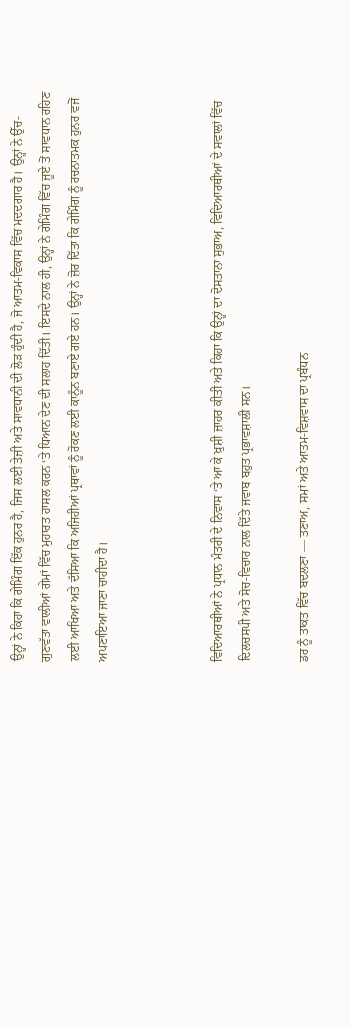ਉਨ੍ਹਾਂ ਨੇ ਕਿਹਾ ਕਿ ਗੇਮਿੰਗ ਇੱਕ ਹੁਨਰ ਹੈ, ਜਿਸ ਲਈ ਤੇਜ਼ੀ ਅਤੇ ਸਾਵਧਾਨੀ ਦੀ ਲੋੜ ਹੁੰਦੀ ਹੈ, ਜੋ ਆਤਮ-ਵਿਕਾਸ ਵਿੱਚ ਮਦਦਗਾਰ ਹੈ। ਉਨ੍ਹਾਂ ਨੇ ਉੱਚ-ਗੁਣਵੱਤਾ ਵਾਲੀਆਂ ਗੇਮਾਂ ਵਿੱਚ ਮੁਹਾਰਤ ਹਾਸਲ ਕਰਨ ‘ਤੇ ਧਿਆਨ ਦੇਣ ਦੀ ਸਲਾਹ ਦਿੱਤੀ। ਇਸਦੇ ਨਾਲ ਹੀ, ਉਨ੍ਹਾਂ ਨੇ ਗੇਮਿੰਗ ਵਿੱਚ ਜੂਏ ਤੋਂ ਸਾਵਧਾਨ ਰਹਿਣ ਲਈ ਆਖਿਆ ਅਤੇ ਦੱਸਿਆ ਕਿ ਅਜਿਹੀਆਂ ਪ੍ਰਥਾਵਾਂ ਨੂੰ ਰੋਕਣ ਲਈ ਕਾਨੂੰਨ ਬਣਾਏ ਗਏ ਹਨ। ਉਨ੍ਹਾਂ ਨੇ ਜ਼ੋਰ ਦਿੱਤਾ ਕਿ ਗੇਮਿੰਗ ਨੂੰ ਰਚਨਾਤਮਕ ਹੁਨਰ ਵਜੋਂ ਅਪਣਾਇਆ ਜਾਣਾ ਚਾਹੀਦਾ ਹੈ।



ਵਿਦਿਆਰਥੀਆਂ ਨੇ ਪ੍ਰਧਾਨ ਮੰਤਰੀ ਦੇ ਨਿਵਾਸ ‘ਤੇ ਆ ਕੇ ਖ਼ੁਸ਼ੀ ਜ਼ਾਹਰ ਕੀਤੀ ਅਤੇ ਕਿਹਾ ਕਿ ਉਨ੍ਹਾਂ ਦਾ ਦੋਸਤਾਨਾ ਸੁਭਾਅ, ਵਿਦਿਆਰਥੀਆਂ ਦੇ ਸਵਾਲਾਂ ਵਿੱਚ ਦਿਲਚਸਪੀ ਅਤੇ ਸੋਚ-ਵਿਚਾਰ ਨਾਲ ਦਿੱਤੇ ਜਵਾਬ ਬਹੁਤ ਪ੍ਰਭਾਵਸ਼ਾਲੀ ਸਨ।

ਡਰ ਨੂੰ ਤਾਕਤ ਵਿੱਚ ਬਦਲਣਾ — ਤਣਾਅ, ਸਮਾਂ ਅਤੇ ਆਤਮ-ਵਿਸ਼ਵਾਸ ਦਾ ਪ੍ਰਬੰਧਨ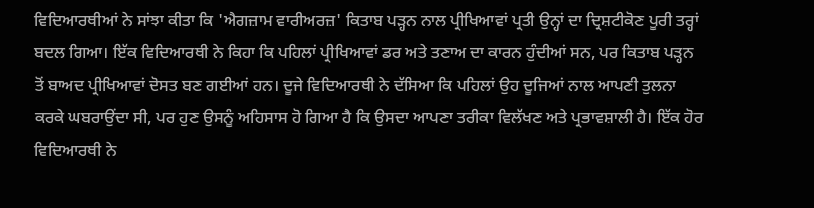ਵਿਦਿਆਰਥੀਆਂ ਨੇ ਸਾਂਝਾ ਕੀਤਾ ਕਿ 'ਐਗਜ਼ਾਮ ਵਾਰੀਅਰਜ਼' ਕਿਤਾਬ ਪੜ੍ਹਨ ਨਾਲ ਪ੍ਰੀਖਿਆਵਾਂ ਪ੍ਰਤੀ ਉਨ੍ਹਾਂ ਦਾ ਦ੍ਰਿਸ਼ਟੀਕੋਣ ਪੂਰੀ ਤਰ੍ਹਾਂ ਬਦਲ ਗਿਆ। ਇੱਕ ਵਿਦਿਆਰਥੀ ਨੇ ਕਿਹਾ ਕਿ ਪਹਿਲਾਂ ਪ੍ਰੀਖਿਆਵਾਂ ਡਰ ਅਤੇ ਤਣਾਅ ਦਾ ਕਾਰਨ ਹੁੰਦੀਆਂ ਸਨ, ਪਰ ਕਿਤਾਬ ਪੜ੍ਹਨ ਤੋਂ ਬਾਅਦ ਪ੍ਰੀਖਿਆਵਾਂ ਦੋਸਤ ਬਣ ਗਈਆਂ ਹਨ। ਦੂਜੇ ਵਿਦਿਆਰਥੀ ਨੇ ਦੱਸਿਆ ਕਿ ਪਹਿਲਾਂ ਉਹ ਦੂਜਿਆਂ ਨਾਲ ਆਪਣੀ ਤੁਲਨਾ ਕਰਕੇ ਘਬਰਾਉਂਦਾ ਸੀ, ਪਰ ਹੁਣ ਉਸਨੂੰ ਅਹਿਸਾਸ ਹੋ ਗਿਆ ਹੈ ਕਿ ਉਸਦਾ ਆਪਣਾ ਤਰੀਕਾ ਵਿਲੱਖਣ ਅਤੇ ਪ੍ਰਭਾਵਸ਼ਾਲੀ ਹੈ। ਇੱਕ ਹੋਰ ਵਿਦਿਆਰਥੀ ਨੇ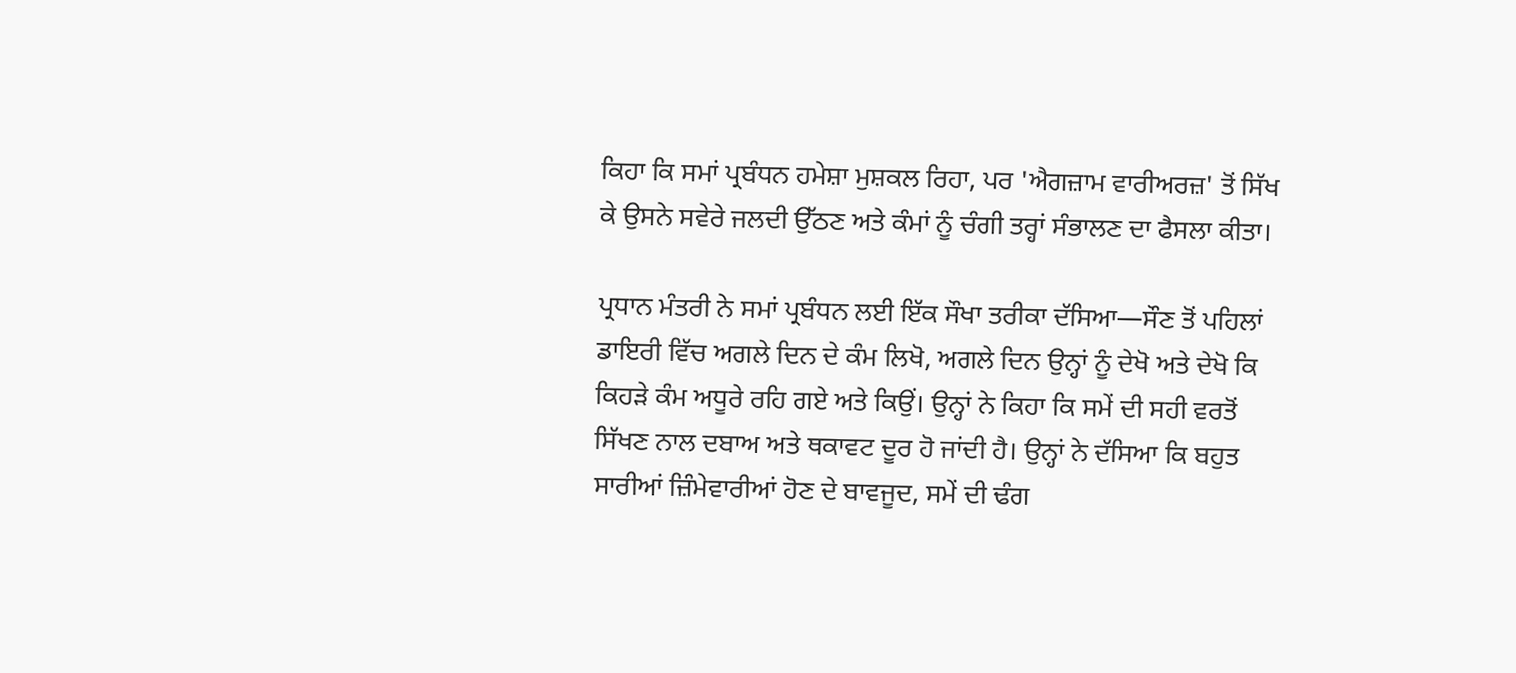ਕਿਹਾ ਕਿ ਸਮਾਂ ਪ੍ਰਬੰਧਨ ਹਮੇਸ਼ਾ ਮੁਸ਼ਕਲ ਰਿਹਾ, ਪਰ 'ਐਗਜ਼ਾਮ ਵਾਰੀਅਰਜ਼' ਤੋਂ ਸਿੱਖ ਕੇ ਉਸਨੇ ਸਵੇਰੇ ਜਲਦੀ ਉੱਠਣ ਅਤੇ ਕੰਮਾਂ ਨੂੰ ਚੰਗੀ ਤਰ੍ਹਾਂ ਸੰਭਾਲਣ ਦਾ ਫੈਸਲਾ ਕੀਤਾ।

ਪ੍ਰਧਾਨ ਮੰਤਰੀ ਨੇ ਸਮਾਂ ਪ੍ਰਬੰਧਨ ਲਈ ਇੱਕ ਸੌਖਾ ਤਰੀਕਾ ਦੱਸਿਆ—ਸੌਣ ਤੋਂ ਪਹਿਲਾਂ ਡਾਇਰੀ ਵਿੱਚ ਅਗਲੇ ਦਿਨ ਦੇ ਕੰਮ ਲਿਖੋ, ਅਗਲੇ ਦਿਨ ਉਨ੍ਹਾਂ ਨੂੰ ਦੇਖੋ ਅਤੇ ਦੇਖੋ ਕਿ ਕਿਹੜੇ ਕੰਮ ਅਧੂਰੇ ਰਹਿ ਗਏ ਅਤੇ ਕਿਉਂ। ਉਨ੍ਹਾਂ ਨੇ ਕਿਹਾ ਕਿ ਸਮੇਂ ਦੀ ਸਹੀ ਵਰਤੋਂ ਸਿੱਖਣ ਨਾਲ ਦਬਾਅ ਅਤੇ ਥਕਾਵਟ ਦੂਰ ਹੋ ਜਾਂਦੀ ਹੈ। ਉਨ੍ਹਾਂ ਨੇ ਦੱਸਿਆ ਕਿ ਬਹੁਤ ਸਾਰੀਆਂ ਜ਼ਿੰਮੇਵਾਰੀਆਂ ਹੋਣ ਦੇ ਬਾਵਜੂਦ, ਸਮੇਂ ਦੀ ਢੰਗ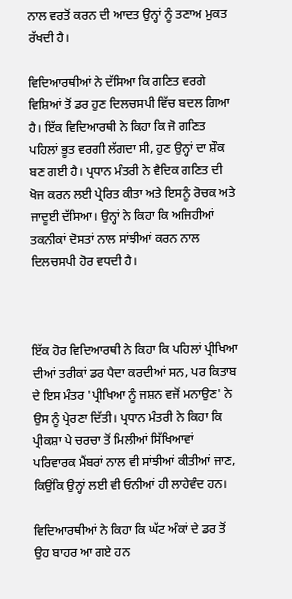ਨਾਲ ਵਰਤੋਂ ਕਰਨ ਦੀ ਆਦਤ ਉਨ੍ਹਾਂ ਨੂੰ ਤਣਾਅ ਮੁਕਤ ਰੱਖਦੀ ਹੈ।

ਵਿਦਿਆਰਥੀਆਂ ਨੇ ਦੱਸਿਆ ਕਿ ਗਣਿਤ ਵਰਗੇ ਵਿਸ਼ਿਆਂ ਤੋਂ ਡਰ ਹੁਣ ਦਿਲਚਸਪੀ ਵਿੱਚ ਬਦਲ ਗਿਆ ਹੈ। ਇੱਕ ਵਿਦਿਆਰਥੀ ਨੇ ਕਿਹਾ ਕਿ ਜੋ ਗਣਿਤ ਪਹਿਲਾਂ ਭੂਤ ਵਰਗੀ ਲੱਗਦਾ ਸੀ, ਹੁਣ ਉਨ੍ਹਾਂ ਦਾ ਸ਼ੌਕ ਬਣ ਗਈ ਹੈ। ਪ੍ਰਧਾਨ ਮੰਤਰੀ ਨੇ ਵੈਦਿਕ ਗਣਿਤ ਦੀ ਖੋਜ ਕਰਨ ਲਈ ਪ੍ਰੇਰਿਤ ਕੀਤਾ ਅਤੇ ਇਸਨੂੰ ਰੋਚਕ ਅਤੇ ਜਾਦੂਈ ਦੱਸਿਆ। ਉਨ੍ਹਾਂ ਨੇ ਕਿਹਾ ਕਿ ਅਜਿਹੀਆਂ ਤਕਨੀਕਾਂ ਦੋਸਤਾਂ ਨਾਲ ਸਾਂਝੀਆਂ ਕਰਨ ਨਾਲ ਦਿਲਚਸਪੀ ਹੋਰ ਵਧਦੀ ਹੈ।



ਇੱਕ ਹੋਰ ਵਿਦਿਆਰਥੀ ਨੇ ਕਿਹਾ ਕਿ ਪਹਿਲਾਂ ਪ੍ਰੀਖਿਆ ਦੀਆਂ ਤਰੀਕਾਂ ਡਰ ਪੈਦਾ ਕਰਦੀਆਂ ਸਨ, ਪਰ ਕਿਤਾਬ ਦੇ ਇਸ ਮੰਤਰ 'ਪ੍ਰੀਖਿਆ ਨੂੰ ਜਸ਼ਨ ਵਜੋਂ ਮਨਾਉਣ' ਨੇ ਉਸ ਨੂੰ ਪ੍ਰੇਰਣਾ ਦਿੱਤੀ। ਪ੍ਰਧਾਨ ਮੰਤਰੀ ਨੇ ਕਿਹਾ ਕਿ ਪ੍ਰੀਕਸ਼ਾ ਪੇ ਚਰਚਾ ਤੋਂ ਮਿਲੀਆਂ ਸਿੱਖਿਆਵਾਂ ਪਰਿਵਾਰਕ ਮੈਂਬਰਾਂ ਨਾਲ ਵੀ ਸਾਂਝੀਆਂ ਕੀਤੀਆਂ ਜਾਣ, ਕਿਉਂਕਿ ਉਨ੍ਹਾਂ ਲਈ ਵੀ ਓਨੀਆਂ ਹੀ ਲਾਹੇਵੰਦ ਹਨ।

ਵਿਦਿਆਰਥੀਆਂ ਨੇ ਕਿਹਾ ਕਿ ਘੱਟ ਅੰਕਾਂ ਦੇ ਡਰ ਤੋਂ ਉਹ ਬਾਹਰ ਆ ਗਏ ਹਨ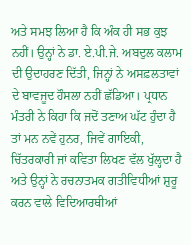ਅਤੇ ਸਮਝ ਲਿਆ ਹੈ ਕਿ ਅੰਕ ਹੀ ਸਭ ਕੁਝ ਨਹੀਂ। ਉਨ੍ਹਾਂ ਨੇ ਡਾ. ਏ.ਪੀ.ਜੇ. ਅਬਦੁਲ ਕਲਾਮ ਦੀ ਉਦਾਹਰਣ ਦਿੱਤੀ, ਜਿਨ੍ਹਾਂ ਨੇ ਅਸਫ਼ਲਤਾਵਾਂ ਦੇ ਬਾਵਜੂਦ ਹੌਸਲਾ ਨਹੀਂ ਛੱਡਿਆ। ਪ੍ਰਧਾਨ ਮੰਤਰੀ ਨੇ ਕਿਹਾ ਕਿ ਜਦੋਂ ਤਣਾਅ ਘੱਟ ਹੁੰਦਾ ਹੈ ਤਾਂ ਮਨ ਨਵੇਂ ਹੁਨਰ, ਜਿਵੇਂ ਗਾਇਕੀ, ਚਿੱਤਰਕਾਰੀ ਜਾਂ ਕਵਿਤਾ ਲਿਖਣ ਵੱਲ ਖੁੱਲ੍ਹਦਾ ਹੈ ਅਤੇ ਉਨ੍ਹਾਂ ਨੇ ਰਚਨਾਤਮਕ ਗਤੀਵਿਧੀਆਂ ਸ਼ੁਰੂ ਕਰਨ ਵਾਲੇ ਵਿਦਿਆਰਥੀਆਂ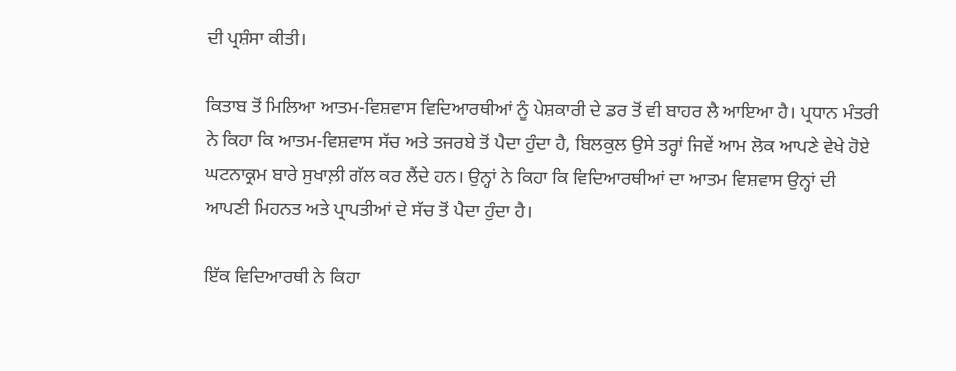ਦੀ ਪ੍ਰਸ਼ੰਸਾ ਕੀਤੀ।

ਕਿਤਾਬ ਤੋਂ ਮਿਲਿਆ ਆਤਮ-ਵਿਸ਼ਵਾਸ ਵਿਦਿਆਰਥੀਆਂ ਨੂੰ ਪੇਸ਼ਕਾਰੀ ਦੇ ਡਰ ਤੋਂ ਵੀ ਬਾਹਰ ਲੈ ਆਇਆ ਹੈ। ਪ੍ਰਧਾਨ ਮੰਤਰੀ ਨੇ ਕਿਹਾ ਕਿ ਆਤਮ-ਵਿਸ਼ਵਾਸ ਸੱਚ ਅਤੇ ਤਜਰਬੇ ਤੋਂ ਪੈਦਾ ਹੁੰਦਾ ਹੈ, ਬਿਲਕੁਲ ਉਸੇ ਤਰ੍ਹਾਂ ਜਿਵੇਂ ਆਮ ਲੋਕ ਆਪਣੇ ਵੇਖੇ ਹੋਏ ਘਟਨਾਕ੍ਰਮ ਬਾਰੇ ਸੁਖਾਲ਼ੀ ਗੱਲ ਕਰ ਲੈਂਦੇ ਹਨ। ਉਨ੍ਹਾਂ ਨੇ ਕਿਹਾ ਕਿ ਵਿਦਿਆਰਥੀਆਂ ਦਾ ਆਤਮ ਵਿਸ਼ਵਾਸ ਉਨ੍ਹਾਂ ਦੀ ਆਪਣੀ ਮਿਹਨਤ ਅਤੇ ਪ੍ਰਾਪਤੀਆਂ ਦੇ ਸੱਚ ਤੋਂ ਪੈਦਾ ਹੁੰਦਾ ਹੈ।

ਇੱਕ ਵਿਦਿਆਰਥੀ ਨੇ ਕਿਹਾ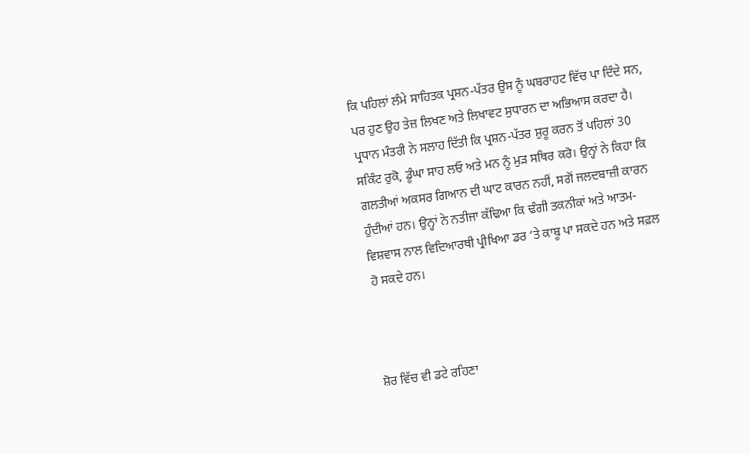ਕਿ ਪਹਿਲਾਂ ਲੰਮੇ ਸਾਹਿਤਕ ਪ੍ਰਸ਼ਨ-ਪੱਤਰ ਉਸ ਨੂੰ ਘਬਰਾਹਟ ਵਿੱਚ ਪਾ ਦਿੰਦੇ ਸਨ, ਪਰ ਹੁਣ ਉਹ ਤੇਜ਼ ਲਿਖਣ ਅਤੇ ਲਿਖਾਵਟ ਸੁਧਾਰਨ ਦਾ ਅਭਿਆਸ ਕਰਦਾ ਹੈ। ਪ੍ਰਧਾਨ ਮੰਤਰੀ ਨੇ ਸਲਾਹ ਦਿੱਤੀ ਕਿ ਪ੍ਰਸ਼ਨ-ਪੱਤਰ ਸ਼ੁਰੂ ਕਰਨ ਤੋਂ ਪਹਿਲਾਂ 30 ਸਕਿੰਟ ਰੁਕੋ, ਡੂੰਘਾ ਸਾਹ ਲਓ ਅਤੇ ਮਨ ਨੂੰ ਮੁੜ ਸਥਿਰ ਕਰੋ। ਉਨ੍ਹਾਂ ਨੇ ਕਿਹਾ ਕਿ ਗਲਤੀਆਂ ਅਕਸਰ ਗਿਆਨ ਦੀ ਘਾਟ ਕਾਰਨ ਨਹੀਂ, ਸਗੋਂ ਜਲਦਬਾਜ਼ੀ ਕਾਰਨ ਹੁੰਦੀਆਂ ਹਨ। ਉਨ੍ਹਾਂ ਨੇ ਨਤੀਜਾ ਕੱਢਿਆ ਕਿ ਢੰਗੀ ਤਕਨੀਕਾਂ ਅਤੇ ਆਤਮ-ਵਿਸ਼ਵਾਸ ਨਾਲ ਵਿਦਿਆਰਥੀ ਪ੍ਰੀਖਿਆ ਡਰ ‘ਤੇ ਕਾਬੂ ਪਾ ਸਕਦੇ ਹਨ ਅਤੇ ਸਫ਼ਲ ਹੋ ਸਕਦੇ ਹਨ।



ਸ਼ੋਰ ਵਿੱਚ ਵੀ ਡਟੇ ਰਹਿਣਾ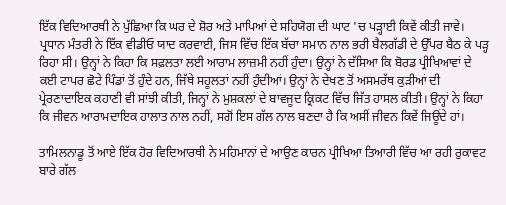ਇੱਕ ਵਿਦਿਆਰਥੀ ਨੇ ਪੁੱਛਿਆ ਕਿ ਘਰ ਦੇ ਸ਼ੋਰ ਅਤੇ ਮਾਪਿਆਂ ਦੇ ਸਹਿਯੋਗ ਦੀ ਘਾਟ 'ਚ ਪੜ੍ਹਾਈ ਕਿਵੇਂ ਕੀਤੀ ਜਾਵੇ। ਪ੍ਰਧਾਨ ਮੰਤਰੀ ਨੇ ਇੱਕ ਵੀਡੀਓ ਯਾਦ ਕਰਵਾਈ, ਜਿਸ ਵਿੱਚ ਇੱਕ ਬੱਚਾ ਸਮਾਨ ਨਾਲ ਭਰੀ ਬੈਲਗੱਡੀ ਦੇ ਉੱਪਰ ਬੈਠ ਕੇ ਪੜ੍ਹ ਰਿਹਾ ਸੀ। ਉਨ੍ਹਾਂ ਨੇ ਕਿਹਾ ਕਿ ਸਫ਼ਲਤਾ ਲਈ ਆਰਾਮ ਲਾਜ਼ਮੀ ਨਹੀਂ ਹੁੰਦਾ। ਉਨ੍ਹਾਂ ਨੇ ਦੱਸਿਆ ਕਿ ਬੋਰਡ ਪ੍ਰੀਖਿਆਵਾਂ ਦੇ ਕਈ ਟਾਪਰ ਛੋਟੇ ਪਿੰਡਾਂ ਤੋਂ ਹੁੰਦੇ ਹਨ, ਜਿੱਥੇ ਸਹੂਲਤਾਂ ਨਹੀਂ ਹੁੰਦੀਆਂ। ਉਨ੍ਹਾਂ ਨੇ ਦੇਖਣ ਤੋਂ ਅਸਮਰੱਥ ਕੁੜੀਆਂ ਦੀ ਪ੍ਰੇਰਣਾਦਾਇਕ ਕਹਾਣੀ ਵੀ ਸਾਂਝੀ ਕੀਤੀ, ਜਿਨ੍ਹਾਂ ਨੇ ਮੁਸ਼ਕਲਾਂ ਦੇ ਬਾਵਜੂਦ ਕ੍ਰਿਕਟ ਵਿੱਚ ਜਿੱਤ ਹਾਸਲ ਕੀਤੀ। ਉਨ੍ਹਾਂ ਨੇ ਕਿਹਾ ਕਿ ਜੀਵਨ ਆਰਾਮਦਾਇਕ ਹਾਲਾਤ ਨਾਲ ਨਹੀਂ, ਸਗੋਂ ਇਸ ਗੱਲ ਨਾਲ ਬਣਦਾ ਹੈ ਕਿ ਅਸੀਂ ਜੀਵਨ ਕਿਵੇਂ ਜਿਊਂਦੇ ਹਾਂ।

ਤਾਮਿਲਨਾਡੂ ਤੋਂ ਆਏ ਇੱਕ ਹੋਰ ਵਿਦਿਆਰਥੀ ਨੇ ਮਹਿਮਾਨਾਂ ਦੇ ਆਉਣ ਕਾਰਨ ਪ੍ਰੀਖਿਆ ਤਿਆਰੀ ਵਿੱਚ ਆ ਰਹੀ ਰੁਕਾਵਟ ਬਾਰੇ ਗੱਲ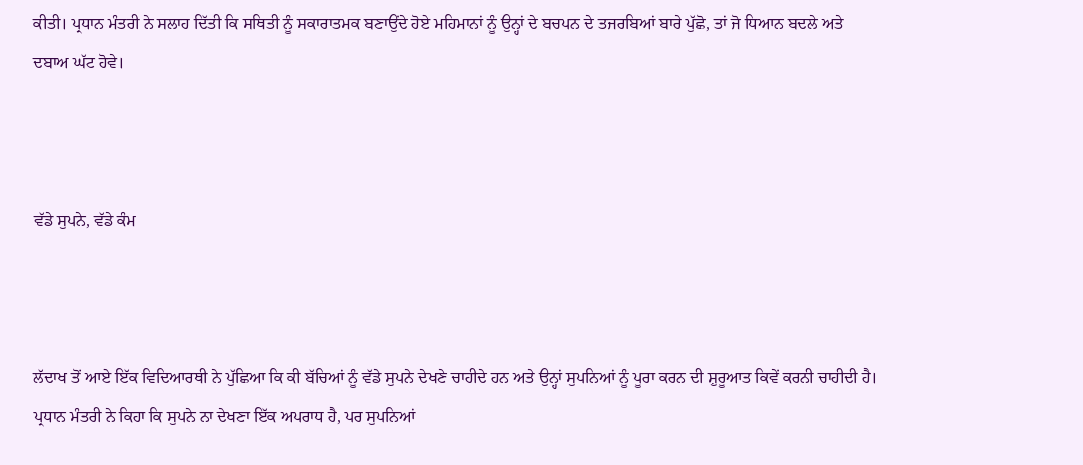ਕੀਤੀ। ਪ੍ਰਧਾਨ ਮੰਤਰੀ ਨੇ ਸਲਾਹ ਦਿੱਤੀ ਕਿ ਸਥਿਤੀ ਨੂੰ ਸਕਾਰਾਤਮਕ ਬਣਾਉਂਦੇ ਹੋਏ ਮਹਿਮਾਨਾਂ ਨੂੰ ਉਨ੍ਹਾਂ ਦੇ ਬਚਪਨ ਦੇ ਤਜਰਬਿਆਂ ਬਾਰੇ ਪੁੱਛੋ, ਤਾਂ ਜੋ ਧਿਆਨ ਬਦਲੇ ਅਤੇ ਦਬਾਅ ਘੱਟ ਹੋਵੇ।



ਵੱਡੇ ਸੁਪਨੇ, ਵੱਡੇ ਕੰਮ



ਲੱਦਾਖ ਤੋਂ ਆਏ ਇੱਕ ਵਿਦਿਆਰਥੀ ਨੇ ਪੁੱਛਿਆ ਕਿ ਕੀ ਬੱਚਿਆਂ ਨੂੰ ਵੱਡੇ ਸੁਪਨੇ ਦੇਖਣੇ ਚਾਹੀਦੇ ਹਨ ਅਤੇ ਉਨ੍ਹਾਂ ਸੁਪਨਿਆਂ ਨੂੰ ਪੂਰਾ ਕਰਨ ਦੀ ਸ਼ੁਰੂਆਤ ਕਿਵੇਂ ਕਰਨੀ ਚਾਹੀਦੀ ਹੈ। ਪ੍ਰਧਾਨ ਮੰਤਰੀ ਨੇ ਕਿਹਾ ਕਿ ਸੁਪਨੇ ਨਾ ਦੇਖਣਾ ਇੱਕ ਅਪਰਾਧ ਹੈ, ਪਰ ਸੁਪਨਿਆਂ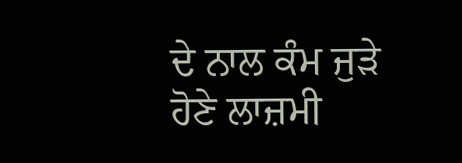ਦੇ ਨਾਲ ਕੰਮ ਜੁੜੇ ਹੋਣੇ ਲਾਜ਼ਮੀ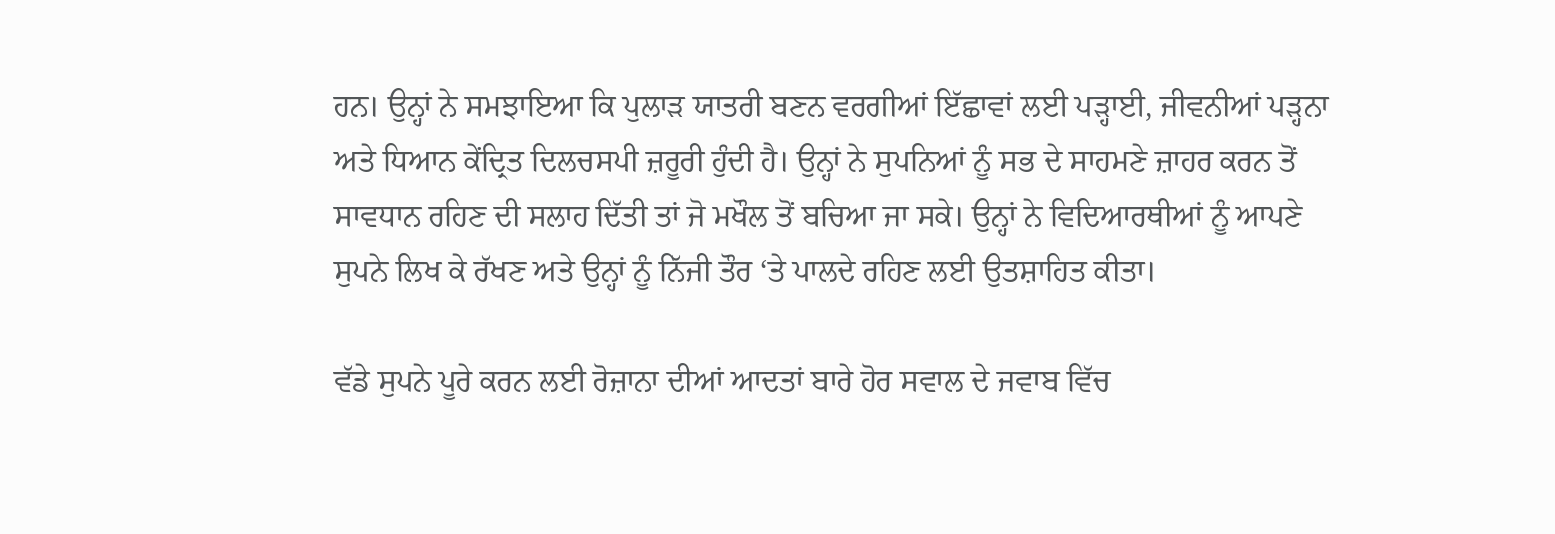ਹਨ। ਉਨ੍ਹਾਂ ਨੇ ਸਮਝਾਇਆ ਕਿ ਪੁਲਾੜ ਯਾਤਰੀ ਬਣਨ ਵਰਗੀਆਂ ਇੱਛਾਵਾਂ ਲਈ ਪੜ੍ਹਾਈ, ਜੀਵਨੀਆਂ ਪੜ੍ਹਨਾ ਅਤੇ ਧਿਆਨ ਕੇਂਦ੍ਰਿਤ ਦਿਲਚਸਪੀ ਜ਼ਰੂਰੀ ਹੁੰਦੀ ਹੈ। ਉਨ੍ਹਾਂ ਨੇ ਸੁਪਨਿਆਂ ਨੂੰ ਸਭ ਦੇ ਸਾਹਮਣੇ ਜ਼ਾਹਰ ਕਰਨ ਤੋਂ ਸਾਵਧਾਨ ਰਹਿਣ ਦੀ ਸਲਾਹ ਦਿੱਤੀ ਤਾਂ ਜੋ ਮਖੌਲ ਤੋਂ ਬਚਿਆ ਜਾ ਸਕੇ। ਉਨ੍ਹਾਂ ਨੇ ਵਿਦਿਆਰਥੀਆਂ ਨੂੰ ਆਪਣੇ ਸੁਪਨੇ ਲਿਖ ਕੇ ਰੱਖਣ ਅਤੇ ਉਨ੍ਹਾਂ ਨੂੰ ਨਿੱਜੀ ਤੌਰ ‘ਤੇ ਪਾਲਦੇ ਰਹਿਣ ਲਈ ਉਤਸ਼ਾਹਿਤ ਕੀਤਾ।

ਵੱਡੇ ਸੁਪਨੇ ਪੂਰੇ ਕਰਨ ਲਈ ਰੋਜ਼ਾਨਾ ਦੀਆਂ ਆਦਤਾਂ ਬਾਰੇ ਹੋਰ ਸਵਾਲ ਦੇ ਜਵਾਬ ਵਿੱਚ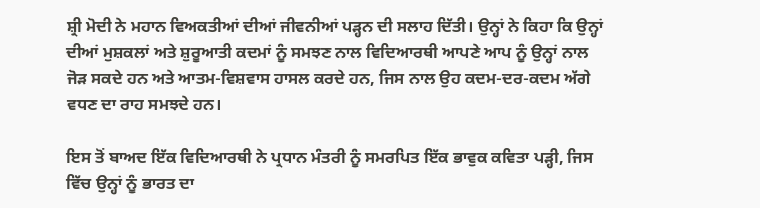ਸ਼੍ਰੀ ਮੋਦੀ ਨੇ ਮਹਾਨ ਵਿਅਕਤੀਆਂ ਦੀਆਂ ਜੀਵਨੀਆਂ ਪੜ੍ਹਨ ਦੀ ਸਲਾਹ ਦਿੱਤੀ। ਉਨ੍ਹਾਂ ਨੇ ਕਿਹਾ ਕਿ ਉਨ੍ਹਾਂ ਦੀਆਂ ਮੁਸ਼ਕਲਾਂ ਅਤੇ ਸ਼ੁਰੂਆਤੀ ਕਦਮਾਂ ਨੂੰ ਸਮਝਣ ਨਾਲ ਵਿਦਿਆਰਥੀ ਆਪਣੇ ਆਪ ਨੂੰ ਉਨ੍ਹਾਂ ਨਾਲ ਜੋੜ ਸਕਦੇ ਹਨ ਅਤੇ ਆਤਮ-ਵਿਸ਼ਵਾਸ ਹਾਸਲ ਕਰਦੇ ਹਨ, ਜਿਸ ਨਾਲ ਉਹ ਕਦਮ-ਦਰ-ਕਦਮ ਅੱਗੇ ਵਧਣ ਦਾ ਰਾਹ ਸਮਝਦੇ ਹਨ।

ਇਸ ਤੋਂ ਬਾਅਦ ਇੱਕ ਵਿਦਿਆਰਥੀ ਨੇ ਪ੍ਰਧਾਨ ਮੰਤਰੀ ਨੂੰ ਸਮਰਪਿਤ ਇੱਕ ਭਾਵੁਕ ਕਵਿਤਾ ਪੜ੍ਹੀ, ਜਿਸ ਵਿੱਚ ਉਨ੍ਹਾਂ ਨੂੰ ਭਾਰਤ ਦਾ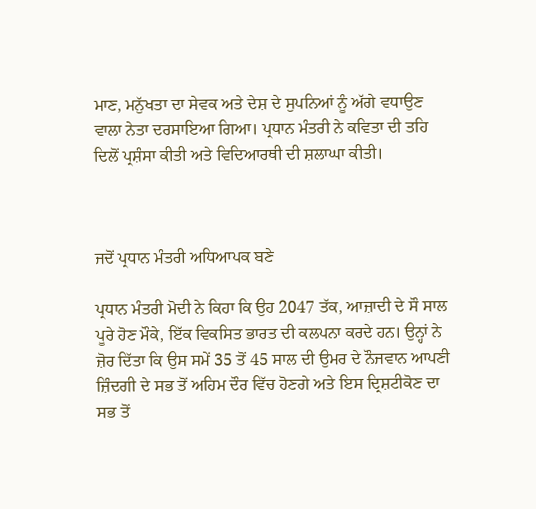ਮਾਣ, ਮਨੁੱਖਤਾ ਦਾ ਸੇਵਕ ਅਤੇ ਦੇਸ਼ ਦੇ ਸੁਪਨਿਆਂ ਨੂੰ ਅੱਗੇ ਵਧਾਉਣ ਵਾਲਾ ਨੇਤਾ ਦਰਸਾਇਆ ਗਿਆ। ਪ੍ਰਧਾਨ ਮੰਤਰੀ ਨੇ ਕਵਿਤਾ ਦੀ ਤਹਿ ਦਿਲੋਂ ਪ੍ਰਸ਼ੰਸਾ ਕੀਤੀ ਅਤੇ ਵਿਦਿਆਰਥੀ ਦੀ ਸ਼ਲਾਘਾ ਕੀਤੀ।



ਜਦੋਂ ਪ੍ਰਧਾਨ ਮੰਤਰੀ ਅਧਿਆਪਕ ਬਣੇ

ਪ੍ਰਧਾਨ ਮੰਤਰੀ ਮੋਦੀ ਨੇ ਕਿਹਾ ਕਿ ਉਹ 2047 ਤੱਕ, ਆਜ਼ਾਦੀ ਦੇ ਸੌ ਸਾਲ ਪੂਰੇ ਹੋਣ ਮੌਕੇ, ਇੱਕ ਵਿਕਸਿਤ ਭਾਰਤ ਦੀ ਕਲਪਨਾ ਕਰਦੇ ਹਨ। ਉਨ੍ਹਾਂ ਨੇ ਜ਼ੋਰ ਦਿੱਤਾ ਕਿ ਉਸ ਸਮੇਂ 35 ਤੋਂ 45 ਸਾਲ ਦੀ ਉਮਰ ਦੇ ਨੌਜਵਾਨ ਆਪਣੀ ਜ਼ਿੰਦਗੀ ਦੇ ਸਭ ਤੋਂ ਅਹਿਮ ਦੌਰ ਵਿੱਚ ਹੋਣਗੇ ਅਤੇ ਇਸ ਦ੍ਰਿਸ਼ਟੀਕੋਣ ਦਾ ਸਭ ਤੋਂ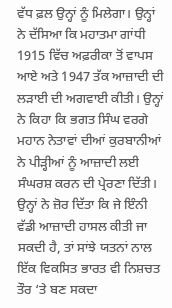ਵੱਧ ਫ਼ਲ ਉਨ੍ਹਾਂ ਨੂੰ ਮਿਲੇਗਾ। ਉਨ੍ਹਾਂ ਨੇ ਦੱਸਿਆ ਕਿ ਮਹਾਤਮਾ ਗਾਂਧੀ 1915 ਵਿੱਚ ਅਫ਼ਰੀਕਾ ਤੋਂ ਵਾਪਸ ਆਏ ਅਤੇ 1947 ਤੱਕ ਆਜ਼ਾਦੀ ਦੀ ਲੜਾਈ ਦੀ ਅਗਵਾਈ ਕੀਤੀ। ਉਨ੍ਹਾਂ ਨੇ ਕਿਹਾ ਕਿ ਭਗਤ ਸਿੰਘ ਵਰਗੇ ਮਹਾਨ ਨੇਤਾਵਾਂ ਦੀਆਂ ਕੁਰਬਾਨੀਆਂ ਨੇ ਪੀੜ੍ਹੀਆਂ ਨੂੰ ਆਜ਼ਾਦੀ ਲਈ ਸੰਘਰਸ਼ ਕਰਨ ਦੀ ਪ੍ਰੇਰਣਾ ਦਿੱਤੀ। ਉਨ੍ਹਾਂ ਨੇ ਜ਼ੋਰ ਦਿੱਤਾ ਕਿ ਜੇ ਇੰਨੀ ਵੱਡੀ ਆਜ਼ਾਦੀ ਹਾਸਲ ਕੀਤੀ ਜਾ ਸਕਦੀ ਹੈ, ਤਾਂ ਸਾਂਝੇ ਯਤਨਾਂ ਨਾਲ ਇੱਕ ਵਿਕਸਿਤ ਭਾਰਤ ਵੀ ਨਿਸ਼ਚਤ ਤੌਰ ‘ਤੇ ਬਣ ਸਕਦਾ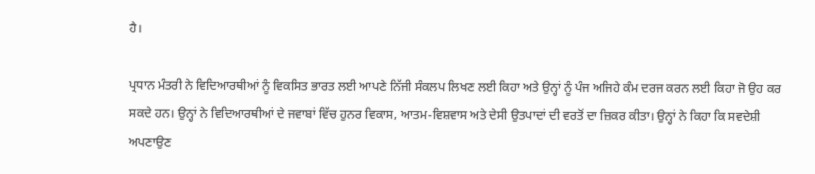ਹੈ।

ਪ੍ਰਧਾਨ ਮੰਤਰੀ ਨੇ ਵਿਦਿਆਰਥੀਆਂ ਨੂੰ ਵਿਕਸਿਤ ਭਾਰਤ ਲਈ ਆਪਣੇ ਨਿੱਜੀ ਸੰਕਲਪ ਲਿਖਣ ਲਈ ਕਿਹਾ ਅਤੇ ਉਨ੍ਹਾਂ ਨੂੰ ਪੰਜ ਅਜਿਹੇ ਕੰਮ ਦਰਜ ਕਰਨ ਲਈ ਕਿਹਾ ਜੋ ਉਹ ਕਰ ਸਕਦੇ ਹਨ। ਉਨ੍ਹਾਂ ਨੇ ਵਿਦਿਆਰਥੀਆਂ ਦੇ ਜਵਾਬਾਂ ਵਿੱਚ ਹੁਨਰ ਵਿਕਾਸ, ਆਤਮ-ਵਿਸ਼ਵਾਸ ਅਤੇ ਦੇਸੀ ਉਤਪਾਦਾਂ ਦੀ ਵਰਤੋਂ ਦਾ ਜ਼ਿਕਰ ਕੀਤਾ। ਉਨ੍ਹਾਂ ਨੇ ਕਿਹਾ ਕਿ ਸਵਦੇਸ਼ੀ ਅਪਣਾਉਣ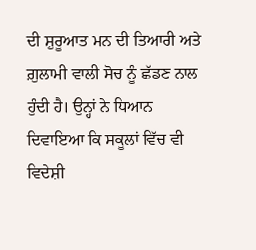ਦੀ ਸ਼ੁਰੂਆਤ ਮਨ ਦੀ ਤਿਆਰੀ ਅਤੇ ਗ਼ੁਲਾਮੀ ਵਾਲੀ ਸੋਚ ਨੂੰ ਛੱਡਣ ਨਾਲ ਹੁੰਦੀ ਹੈ। ਉਨ੍ਹਾਂ ਨੇ ਧਿਆਨ ਦਿਵਾਇਆ ਕਿ ਸਕੂਲਾਂ ਵਿੱਚ ਵੀ ਵਿਦੇਸ਼ੀ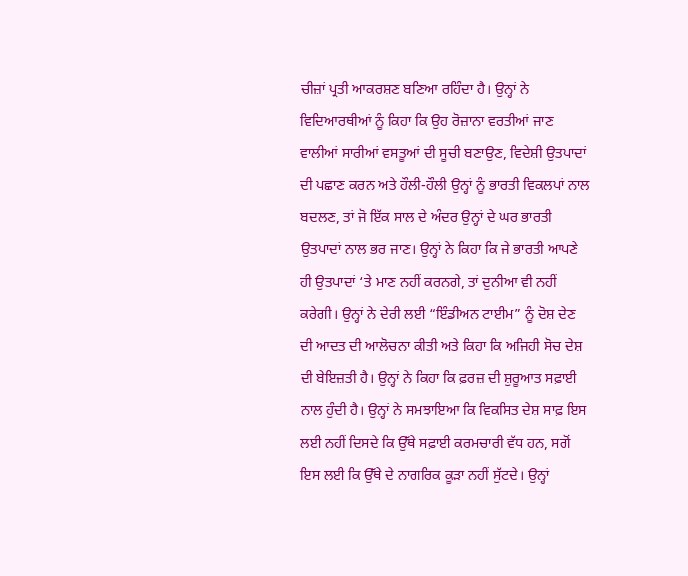ਚੀਜ਼ਾਂ ਪ੍ਰਤੀ ਆਕਰਸ਼ਣ ਬਣਿਆ ਰਹਿੰਦਾ ਹੈ। ਉਨ੍ਹਾਂ ਨੇ ਵਿਦਿਆਰਥੀਆਂ ਨੂੰ ਕਿਹਾ ਕਿ ਉਹ ਰੋਜ਼ਾਨਾ ਵਰਤੀਆਂ ਜਾਣ ਵਾਲੀਆਂ ਸਾਰੀਆਂ ਵਸਤੂਆਂ ਦੀ ਸੂਚੀ ਬਣਾਉਣ, ਵਿਦੇਸ਼ੀ ਉਤਪਾਦਾਂ ਦੀ ਪਛਾਣ ਕਰਨ ਅਤੇ ਹੌਲੀ-ਹੌਲੀ ਉਨ੍ਹਾਂ ਨੂੰ ਭਾਰਤੀ ਵਿਕਲਪਾਂ ਨਾਲ ਬਦਲਣ, ਤਾਂ ਜੋ ਇੱਕ ਸਾਲ ਦੇ ਅੰਦਰ ਉਨ੍ਹਾਂ ਦੇ ਘਰ ਭਾਰਤੀ ਉਤਪਾਦਾਂ ਨਾਲ ਭਰ ਜਾਣ। ਉਨ੍ਹਾਂ ਨੇ ਕਿਹਾ ਕਿ ਜੇ ਭਾਰਤੀ ਆਪਣੇ ਹੀ ਉਤਪਾਦਾਂ ‘ਤੇ ਮਾਣ ਨਹੀਂ ਕਰਨਗੇ, ਤਾਂ ਦੁਨੀਆ ਵੀ ਨਹੀਂ ਕਰੇਗੀ। ਉਨ੍ਹਾਂ ਨੇ ਦੇਰੀ ਲਈ “ਇੰਡੀਅਨ ਟਾਈਮ” ਨੂੰ ਦੋਸ਼ ਦੇਣ ਦੀ ਆਦਤ ਦੀ ਆਲੋਚਨਾ ਕੀਤੀ ਅਤੇ ਕਿਹਾ ਕਿ ਅਜਿਹੀ ਸੋਚ ਦੇਸ਼ ਦੀ ਬੇਇਜ਼ਤੀ ਹੈ। ਉਨ੍ਹਾਂ ਨੇ ਕਿਹਾ ਕਿ ਫ਼ਰਜ਼ ਦੀ ਸ਼ੁਰੂਆਤ ਸਫ਼ਾਈ ਨਾਲ ਹੁੰਦੀ ਹੈ। ਉਨ੍ਹਾਂ ਨੇ ਸਮਝਾਇਆ ਕਿ ਵਿਕਸਿਤ ਦੇਸ਼ ਸਾਫ਼ ਇਸ ਲਈ ਨਹੀਂ ਦਿਸਦੇ ਕਿ ਉੱਥੇ ਸਫ਼ਾਈ ਕਰਮਚਾਰੀ ਵੱਧ ਹਨ, ਸਗੋਂ ਇਸ ਲਈ ਕਿ ਉੱਥੇ ਦੇ ਨਾਗਰਿਕ ਕੂੜਾ ਨਹੀਂ ਸੁੱਟਦੇ। ਉਨ੍ਹਾਂ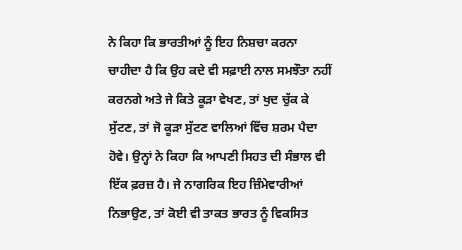ਨੇ ਕਿਹਾ ਕਿ ਭਾਰਤੀਆਂ ਨੂੰ ਇਹ ਨਿਸ਼ਚਾ ਕਰਨਾ ਚਾਹੀਦਾ ਹੈ ਕਿ ਉਹ ਕਦੇ ਵੀ ਸਫ਼ਾਈ ਨਾਲ ਸਮਝੌਤਾ ਨਹੀਂ ਕਰਨਗੇ ਅਤੇ ਜੇ ਕਿਤੇ ਕੂੜਾ ਵੇਖਣ, ਤਾਂ ਖੁਦ ਚੁੱਕ ਕੇ ਸੁੱਟਣ, ਤਾਂ ਜੋ ਕੂੜਾ ਸੁੱਟਣ ਵਾਲਿਆਂ ਵਿੱਚ ਸ਼ਰਮ ਪੈਦਾ ਹੋਵੇ। ਉਨ੍ਹਾਂ ਨੇ ਕਿਹਾ ਕਿ ਆਪਣੀ ਸਿਹਤ ਦੀ ਸੰਭਾਲ ਵੀ ਇੱਕ ਫ਼ਰਜ਼ ਹੈ। ਜੇ ਨਾਗਰਿਕ ਇਹ ਜ਼ਿੰਮੇਵਾਰੀਆਂ ਨਿਭਾਉਣ, ਤਾਂ ਕੋਈ ਵੀ ਤਾਕਤ ਭਾਰਤ ਨੂੰ ਵਿਕਸਿਤ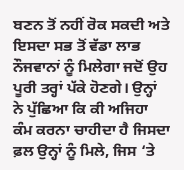ਬਣਨ ਤੋਂ ਨਹੀਂ ਰੋਕ ਸਕਦੀ ਅਤੇ ਇਸਦਾ ਸਭ ਤੋਂ ਵੱਡਾ ਲਾਭ ਨੌਜਵਾਨਾਂ ਨੂੰ ਮਿਲੇਗਾ ਜਦੋਂ ਉਹ ਪੂਰੀ ਤਰ੍ਹਾਂ ਪੱਕੇ ਹੋਣਗੇ। ਉਨ੍ਹਾਂ ਨੇ ਪੁੱਛਿਆ ਕਿ ਕੀ ਅਜਿਹਾ ਕੰਮ ਕਰਨਾ ਚਾਹੀਦਾ ਹੈ ਜਿਸਦਾ ਫ਼ਲ ਉਨ੍ਹਾਂ ਨੂੰ ਮਿਲੇ, ਜਿਸ ‘ਤੇ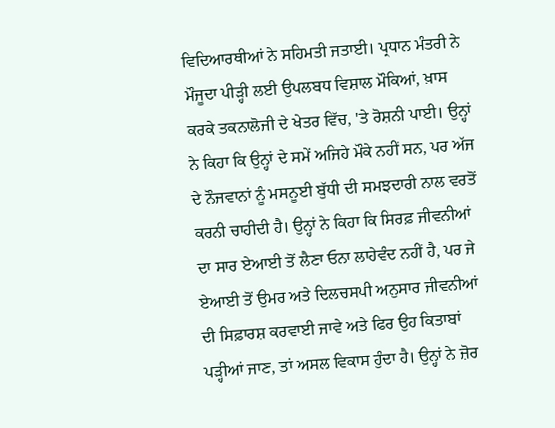ਵਿਦਿਆਰਥੀਆਂ ਨੇ ਸਹਿਮਤੀ ਜਤਾਈ। ਪ੍ਰਧਾਨ ਮੰਤਰੀ ਨੇ ਮੌਜੂਦਾ ਪੀੜ੍ਹੀ ਲਈ ਉਪਲਬਧ ਵਿਸ਼ਾਲ ਮੌਕਿਆਂ, ਖ਼ਾਸ ਕਰਕੇ ਤਕਨਾਲੋਜੀ ਦੇ ਖੇਤਰ ਵਿੱਚ, 'ਤੇ ਰੋਸ਼ਨੀ ਪਾਈ। ਉਨ੍ਹਾਂ ਨੇ ਕਿਹਾ ਕਿ ਉਨ੍ਹਾਂ ਦੇ ਸਮੇਂ ਅਜਿਹੇ ਮੌਕੇ ਨਹੀਂ ਸਨ, ਪਰ ਅੱਜ ਦੇ ਨੌਜਵਾਨਾਂ ਨੂੰ ਮਸਨੂਈ ਬੁੱਧੀ ਦੀ ਸਮਝਦਾਰੀ ਨਾਲ ਵਰਤੋਂ ਕਰਨੀ ਚਾਹੀਦੀ ਹੈ। ਉਨ੍ਹਾਂ ਨੇ ਕਿਹਾ ਕਿ ਸਿਰਫ਼ ਜੀਵਨੀਆਂ ਦਾ ਸਾਰ ਏਆਈ ਤੋਂ ਲੈਣਾ ਓਨਾ ਲਾਹੇਵੰਦ ਨਹੀਂ ਹੈ, ਪਰ ਜੇ ਏਆਈ ਤੋਂ ਉਮਰ ਅਤੇ ਦਿਲਚਸਪੀ ਅਨੁਸਾਰ ਜੀਵਨੀਆਂ ਦੀ ਸਿਫ਼ਾਰਸ਼ ਕਰਵਾਈ ਜਾਵੇ ਅਤੇ ਫਿਰ ਉਹ ਕਿਤਾਬਾਂ ਪੜ੍ਹੀਆਂ ਜਾਣ, ਤਾਂ ਅਸਲ ਵਿਕਾਸ ਹੁੰਦਾ ਹੈ। ਉਨ੍ਹਾਂ ਨੇ ਜ਼ੋਰ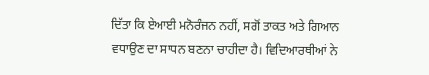ਦਿੱਤਾ ਕਿ ਏਆਈ ਮਨੋਰੰਜਨ ਨਹੀਂ, ਸਗੋਂ ਤਾਕਤ ਅਤੇ ਗਿਆਨ ਵਧਾਉਣ ਦਾ ਸਾਧਨ ਬਣਨਾ ਚਾਹੀਦਾ ਹੈ। ਵਿਦਿਆਰਥੀਆਂ ਨੇ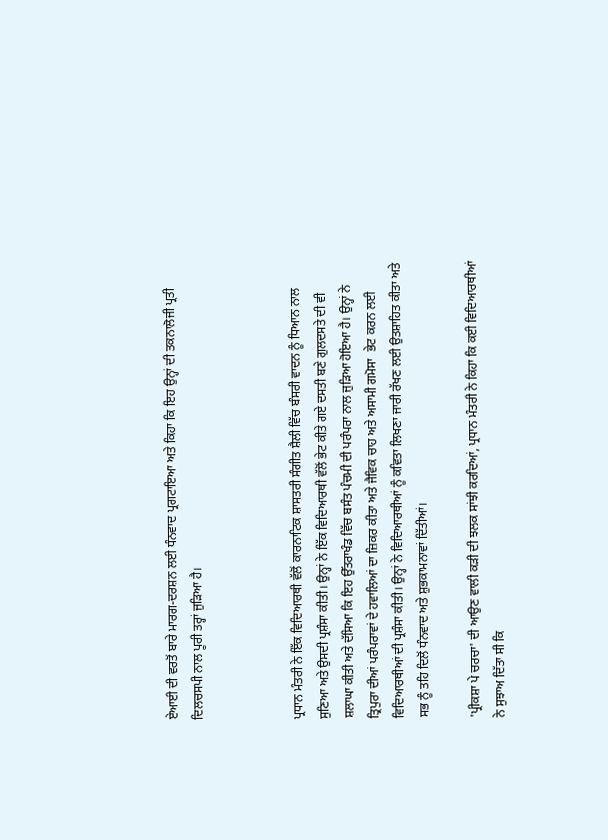ਏਆਈ ਦੀ ਵਰਤੋਂ ਬਾਰੇ ਮਾਰਗ-ਦਰਸ਼ਨ ਲਈ ਧੰਨਵਾਦ ਪ੍ਰਗਟਾਇਆ ਅਤੇ ਕਿਹਾ ਕਿ ਇਹ ਉਨ੍ਹਾਂ ਦੀ ਤਕਨਾਲੋਜੀ ਪ੍ਰਤੀ ਦਿਲਚਸਪੀ ਨਾਲ ਪੂਰੀ ਤਰ੍ਹਾਂ ਜੁੜਿਆ ਹੈ।



ਪ੍ਰਧਾਨ ਮੰਤਰੀ ਨੇ ਇੱਕ ਵਿਦਿਆਰਥੀ ਵੱਲੋਂ ਕਾਰਨਾਟਿਕ ਸ਼ਾਸਤਰੀ ਸੰਗੀਤ ਸ਼ੈਲੀ ਵਿੱਚ ਬੰਸਰੀ ਵਾਦਨ ਨੂੰ ਧਿਆਨ ਨਾਲ ਸੁਣਿਆ ਅਤੇ ਉਸਦੀ ਪ੍ਰਸ਼ੰਸਾ ਕੀਤੀ। ਉਨ੍ਹਾਂ ਨੇ ਇੱਕ ਵਿਦਿਆਰਥੀ ਵੱਲੋਂ ਭੇਟ ਕੀਤੇ ਗਏ ਦਸਤੀ ਬਣੇ ਗੁਲਦਸਤੇ ਦੀ ਵੀ ਸ਼ਲਾਘਾ ਕੀਤੀ ਅਤੇ ਦੱਸਿਆ ਕਿ ਇਹ ਉੱਤਰਾਖੰਡ ਵਿੱਚ ਬਸੰਤ ਪੰਚਮੀ ਦੀ ਪਰੰਪਰਾ ਨਾਲ ਜੁੜਿਆ ਹੋਇਆ ਹੈ। ਉਨ੍ਹਾਂ ਨੇ ਤ੍ਰਿਪੁਰਾ ਦੀਆਂ ਪਰੰਪਰਾਵਾਂ ਦੇ ਹਵਾਲਿਆਂ ਦਾ ਜ਼ਿਕਰ ਕੀਤਾ ਅਤੇ ਜੈਵਿਕ ਚਾਹ ਅਤੇ ਅਸਾਮੀ ਗਮੋਸਾ  ਭੇਟ ਕਰਨ ਲਈ ਵਿਦਿਆਰਥੀਆਂ ਦੀ ਪ੍ਰਸ਼ੰਸਾ ਕੀਤੀ। ਉਨ੍ਹਾਂ ਨੇ ਵਿਦਿਆਰਥੀਆਂ ਨੂੰ ਕਵਿਤਾ ਲਿਖਣਾ ਜਾਰੀ ਰੱਖਣ ਲਈ ਉਤਸ਼ਾਹਿਤ ਕੀਤਾ ਅਤੇ ਸਭ ਨੂੰ ਤਹਿ ਦਿਲੋਂ ਧੰਨਵਾਦ ਅਤੇ ਸ਼ੁਭਕਾਮਨਾਵਾਂ ਦਿੱਤੀਆਂ।

'ਪ੍ਰੀਕਸ਼ਾ ਪੇ ਚਰਚਾ' ਦੀ ਆਉਣ ਵਾਲੀ ਕੜੀ ਦੀ ਝਲਕ ਸਾਂਝੀ ਕਰਦਿਆਂ, ਪ੍ਰਧਾਨ ਮੰਤਰੀ ਨੇ ਕਿਹਾ ਕਿ ਕਈ ਵਿਦਿਆਰਥੀਆਂ ਨੇ ਸੁਝਾਅ ਦਿੱਤਾ ਸੀ ਕਿ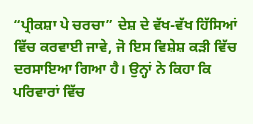“ਪ੍ਰੀਕਸ਼ਾ ਪੇ ਚਰਚਾ” ਦੇਸ਼ ਦੇ ਵੱਖ-ਵੱਖ ਹਿੱਸਿਆਂ ਵਿੱਚ ਕਰਵਾਈ ਜਾਵੇ, ਜੋ ਇਸ ਵਿਸ਼ੇਸ਼ ਕੜੀ ਵਿੱਚ ਦਰਸਾਇਆ ਗਿਆ ਹੈ। ਉਨ੍ਹਾਂ ਨੇ ਕਿਹਾ ਕਿ ਪਰਿਵਾਰਾਂ ਵਿੱਚ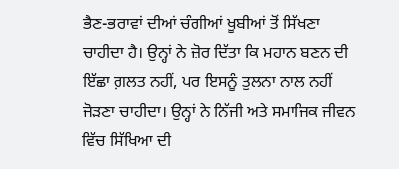ਭੈਣ-ਭਰਾਵਾਂ ਦੀਆਂ ਚੰਗੀਆਂ ਖੂਬੀਆਂ ਤੋਂ ਸਿੱਖਣਾ ਚਾਹੀਦਾ ਹੈ। ਉਨ੍ਹਾਂ ਨੇ ਜ਼ੋਰ ਦਿੱਤਾ ਕਿ ਮਹਾਨ ਬਣਨ ਦੀ ਇੱਛਾ ਗ਼ਲਤ ਨਹੀਂ, ਪਰ ਇਸਨੂੰ ਤੁਲਨਾ ਨਾਲ ਨਹੀਂ ਜੋੜਣਾ ਚਾਹੀਦਾ। ਉਨ੍ਹਾਂ ਨੇ ਨਿੱਜੀ ਅਤੇ ਸਮਾਜਿਕ ਜੀਵਨ ਵਿੱਚ ਸਿੱਖਿਆ ਦੀ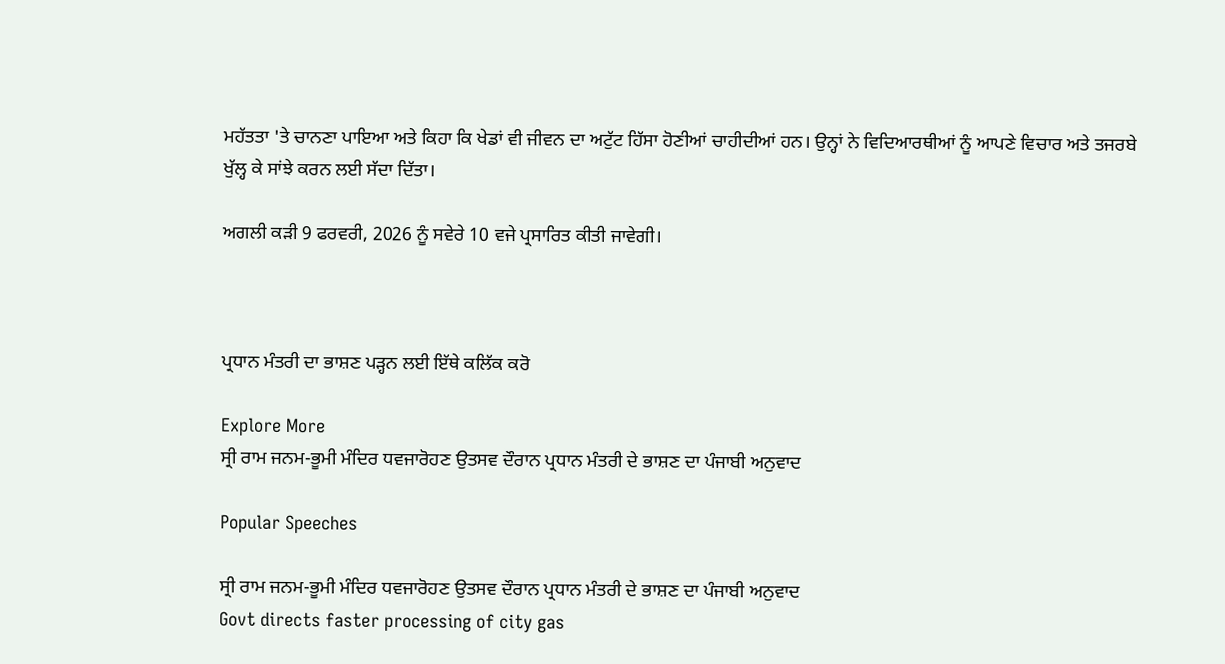ਮਹੱਤਤਾ 'ਤੇ ਚਾਨਣਾ ਪਾਇਆ ਅਤੇ ਕਿਹਾ ਕਿ ਖੇਡਾਂ ਵੀ ਜੀਵਨ ਦਾ ਅਟੁੱਟ ਹਿੱਸਾ ਹੋਣੀਆਂ ਚਾਹੀਦੀਆਂ ਹਨ। ਉਨ੍ਹਾਂ ਨੇ ਵਿਦਿਆਰਥੀਆਂ ਨੂੰ ਆਪਣੇ ਵਿਚਾਰ ਅਤੇ ਤਜਰਬੇ ਖੁੱਲ੍ਹ ਕੇ ਸਾਂਝੇ ਕਰਨ ਲਈ ਸੱਦਾ ਦਿੱਤਾ।

ਅਗਲੀ ਕੜੀ 9 ਫਰਵਰੀ, 2026 ਨੂੰ ਸਵੇਰੇ 10 ਵਜੇ ਪ੍ਰਸਾਰਿਤ ਕੀਤੀ ਜਾਵੇਗੀ।



ਪ੍ਰਧਾਨ ਮੰਤਰੀ ਦਾ ਭਾਸ਼ਣ ਪੜ੍ਹਨ ਲਈ ਇੱਥੇ ਕਲਿੱਕ ਕਰੋ

Explore More
ਸ੍ਰੀ ਰਾਮ ਜਨਮ-ਭੂਮੀ ਮੰਦਿਰ ਧਵਜਾਰੋਹਣ ਉਤਸਵ ਦੌਰਾਨ ਪ੍ਰਧਾਨ ਮੰਤਰੀ ਦੇ ਭਾਸ਼ਣ ਦਾ ਪੰਜਾਬੀ ਅਨੁਵਾਦ

Popular Speeches

ਸ੍ਰੀ ਰਾਮ ਜਨਮ-ਭੂਮੀ ਮੰਦਿਰ ਧਵਜਾਰੋਹਣ ਉਤਸਵ ਦੌਰਾਨ ਪ੍ਰਧਾਨ ਮੰਤਰੀ ਦੇ ਭਾਸ਼ਣ ਦਾ ਪੰਜਾਬੀ ਅਨੁਵਾਦ
Govt directs faster processing of city gas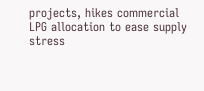projects, hikes commercial LPG allocation to ease supply stress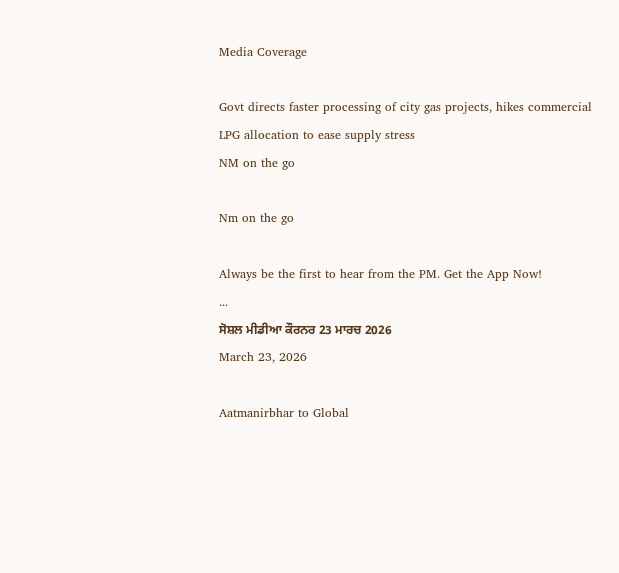Media Coverage

Govt directs faster processing of city gas projects, hikes commercial LPG allocation to ease supply stress
NM on the go

Nm on the go

Always be the first to hear from the PM. Get the App Now!
...
ਸੋਸ਼ਲ ਮੀਡੀਆ ਕੌਰਨਰ 23 ਮਾਰਚ 2026
March 23, 2026

Aatmanirbhar to Global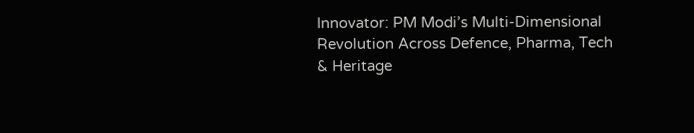Innovator: PM Modi’s Multi-Dimensional Revolution Across Defence, Pharma, Tech & Heritage